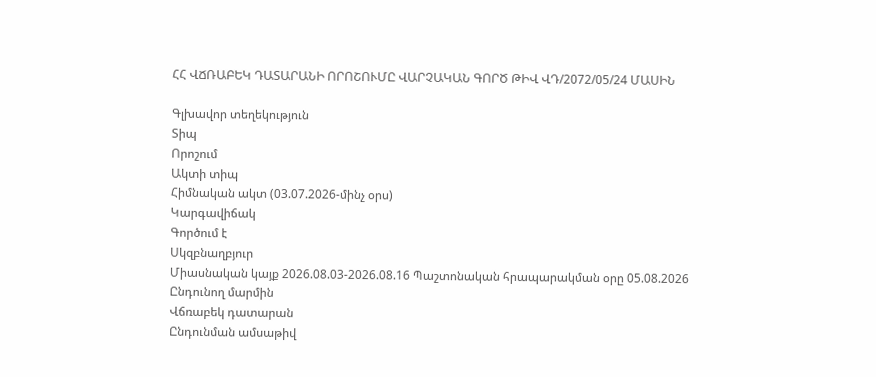ՀՀ ՎՃՌԱԲԵԿ ԴԱՏԱՐԱՆԻ ՈՐՈՇՈՒՄԸ ՎԱՐՉԱԿԱՆ ԳՈՐԾ ԹԻՎ ՎԴ/2072/05/24 ՄԱՍԻՆ

Գլխավոր տեղեկություն
Տիպ
Որոշում
Ակտի տիպ
Հիմնական ակտ (03.07.2026-մինչ օրս)
Կարգավիճակ
Գործում է
Սկզբնաղբյուր
Միասնական կայք 2026.08.03-2026.08.16 Պաշտոնական հրապարակման օրը 05.08.2026
Ընդունող մարմին
Վճռաբեկ դատարան
Ընդունման ամսաթիվ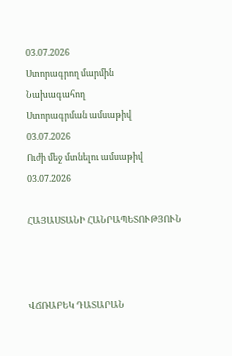03.07.2026
Ստորագրող մարմին
Նախագահող
Ստորագրման ամսաթիվ
03.07.2026
Ուժի մեջ մտնելու ամսաթիվ
03.07.2026

ՀԱՅԱՍՏԱՆԻ ՀԱՆՐԱՊԵՏՈՒԹՅՈՒՆ



ՎՃՌԱԲԵԿ ԴԱՏԱՐԱՆ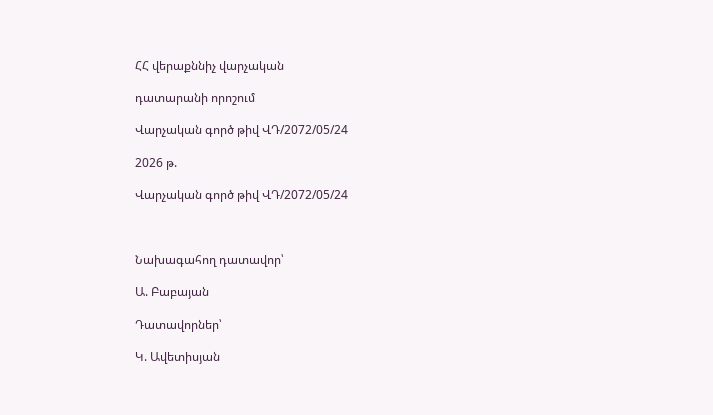ՀՀ վերաքննիչ վարչական

դատարանի որոշում

Վարչական գործ թիվ ՎԴ/2072/05/24

2026 թ.

Վարչական գործ թիվ ՎԴ/2072/05/24



Նախագահող դատավոր՝

Ա. Բաբայան

Դատավորներ՝

Կ. Ավետիսյան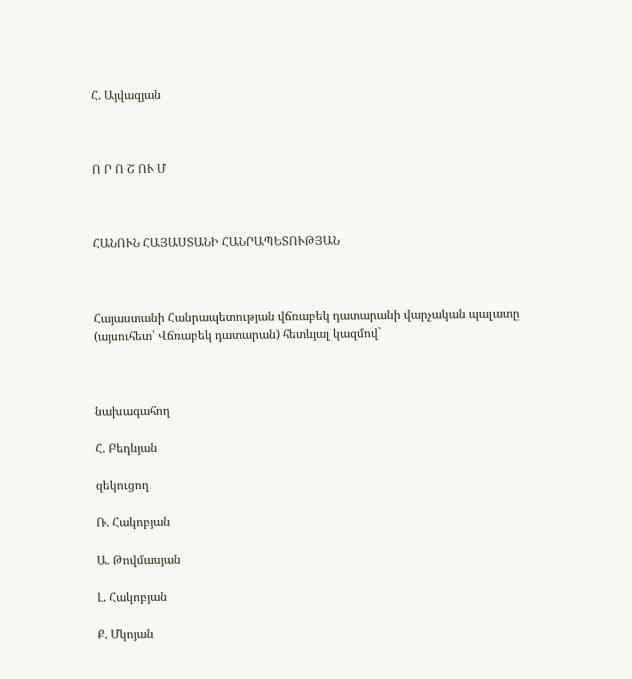Հ. Այվազյան



Ո Ր Ո Շ ՈՒ Մ



ՀԱՆՈՒՆ ՀԱՅԱՍՏԱՆԻ ՀԱՆՐԱՊԵՏՈՒԹՅԱՆ



Հայաստանի Հանրապետության վճռաբեկ դատարանի վարչական պալատը (այսուհետ՝ Վճռաբեկ դատարան) հետևյալ կազմով`



նախագահող

Հ. Բեդևյան

զեկուցող

Ռ. Հակոբյան

Ա. Թովմասյան

Լ. Հակոբյան

Ք. Մկոյան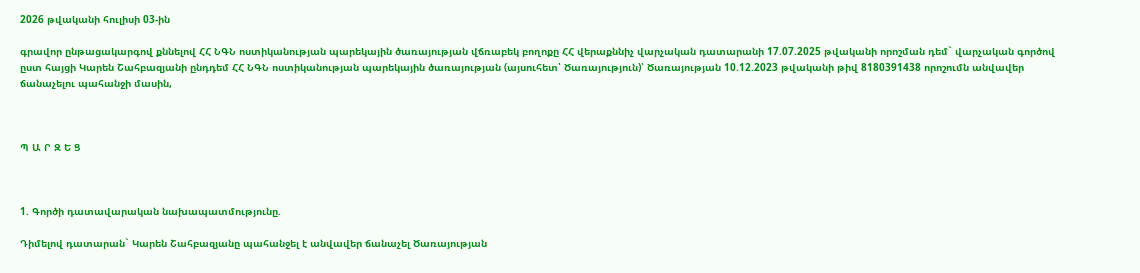2026 թվականի հուլիսի 03-ին

գրավոր ընթացակարգով քննելով ՀՀ ՆԳՆ ոստիկանության պարեկային ծառայության վճռաբեկ բողոքը ՀՀ վերաքննիչ վարչական դատարանի 17.07.2025 թվականի որոշման դեմ` վարչական գործով ըստ հայցի Կարեն Շահբազյանի ընդդեմ ՀՀ ՆԳՆ ոստիկանության պարեկային ծառայության (այսուհետ՝ Ծառայություն)՝ Ծառայության 10.12.2023 թվականի թիվ 8180391438 որոշումն անվավեր ճանաչելու պահանջի մասին,



Պ Ա Ր Զ Ե Ց



1. Գործի դատավարական նախապատմությունը.

Դիմելով դատարան` Կարեն Շահբազյանը պահանջել է անվավեր ճանաչել Ծառայության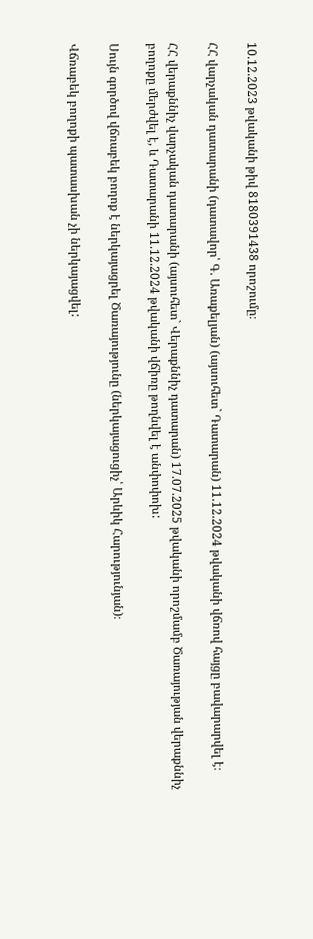10.12.2023 թվականի թիվ 8180391438 որոշումը։

ՀՀ վարչական դատարանի (դատավոր՝ Գ. Առաքելյան) (այսուհետ` Դատարան) 11.12.2024 թվականի վճռով հայցը բավարարվել է։

ՀՀ վերաքննիչ վարչական դատարանի (այսուհետ` Վերաքննիչ դատարան) 17.07.2025 թվականի որոշմամբ Ծառայության վերաքննիչ բողոքը մերժվել է, և Դատարանի 11.12.2024 թվականի վճիռը թողնվել է անփոփոխ:

Սույն գործով վճռաբեկ բողոք է ներկայացրել Ծառայությունը (ներկայացուցիչ՝ Արևիկ Հարությունյան)։

Վճռաբեկ բողոքի պատասխան չի ներկայացվել: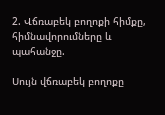2. Վճռաբեկ բողոքի հիմքը, հիմնավորումները և պահանջը.

Սույն վճռաբեկ բողոքը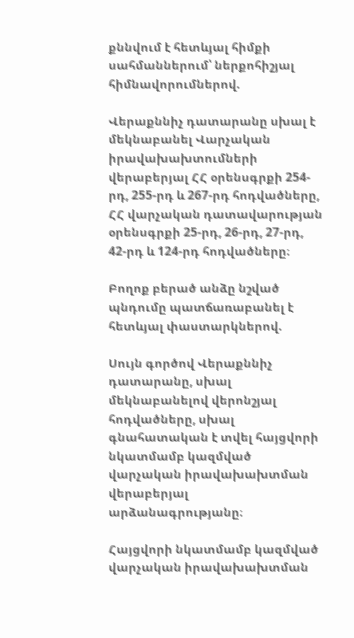քննվում է հետևյալ հիմքի սահմաններում՝ ներքոհիշյալ հիմնավորումներով.

Վերաքննիչ դատարանը սխալ է մեկնաբանել Վարչական իրավախախտումների վերաբերյալ ՀՀ օրենսգրքի 254-րդ, 255-րդ և 267-րդ հոդվածները, ՀՀ վարչական դատավարության օրենսգրքի 25-րդ, 26-րդ, 27-րդ, 42-րդ և 124-րդ հոդվածները։

Բողոք բերած անձը նշված պնդումը պատճառաբանել է հետևյալ փաստարկներով.

Սույն գործով Վերաքննիչ դատարանը, սխալ մեկնաբանելով վերոնշյալ հոդվածները, սխալ գնահատական է տվել հայցվորի նկատմամբ կազմված վարչական իրավախախտման վերաբերյալ արձանագրությանը։

Հայցվորի նկատմամբ կազմված վարչական իրավախախտման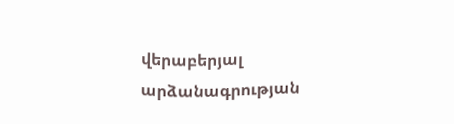վերաբերյալ արձանագրության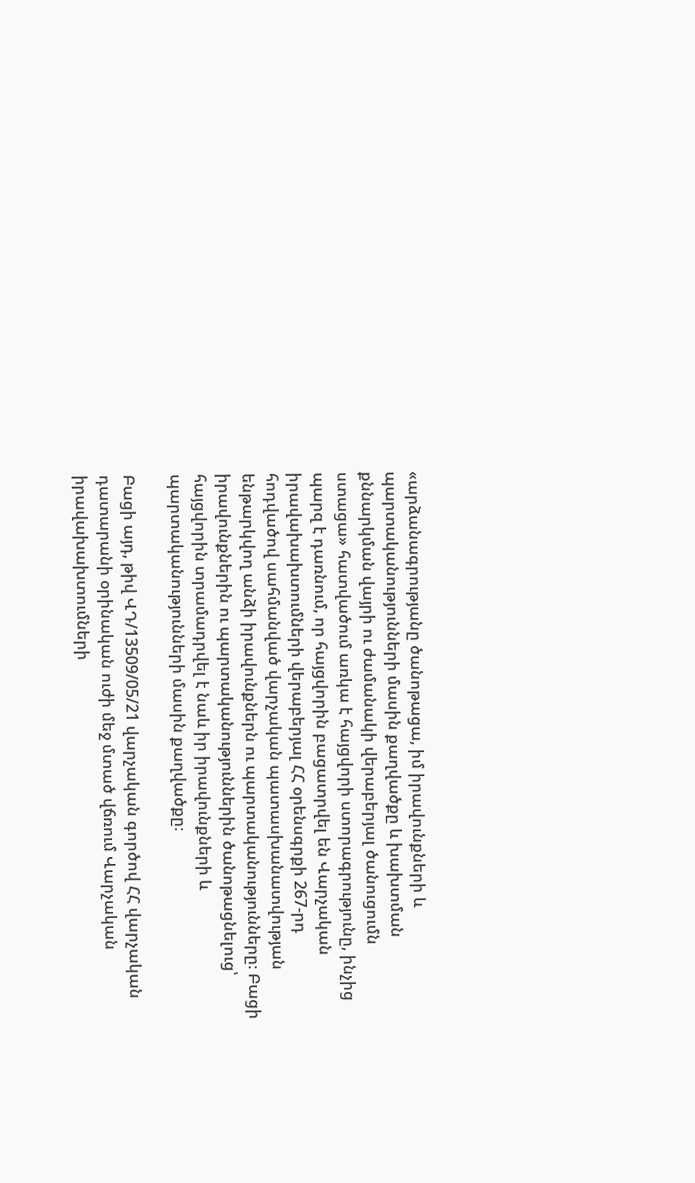«արձանագրությանը ծանոթացա, իմ իրավունքների և պարտականությունների մասին քաղվածքը և խախտման քննարկման վայրի ու ժամանակի վերաբերյալ ծանուցումն ստացա» հատվածում առկա է հայցվորի ստորագրությունը, ինչից պարզ է դառնում, որ հայցվորին բացատրվել են Վարչական իրավախախտումների վերաբերյալ ՀՀ օրենսգրքի 267-րդ հոդվածով սահմանված վարչական պատասխանատվության ենթարկվող անձի իրավունքներն ու պարտականությունները։ Բացի իրավունքներին ու պարտականություններին ծանոթացնելուց՝ հայցվորին տրամադրվել է նաև իր իրավունքների և պարտականությունների մասին քաղվածքը։

Բացի այդ, թիվ ՎԴ/13509/05/21 վարչական գործով ՀՀ վարչական դատարանի օրինական ուժի մեջ մտած վճռում Վարչական իրավախախտումների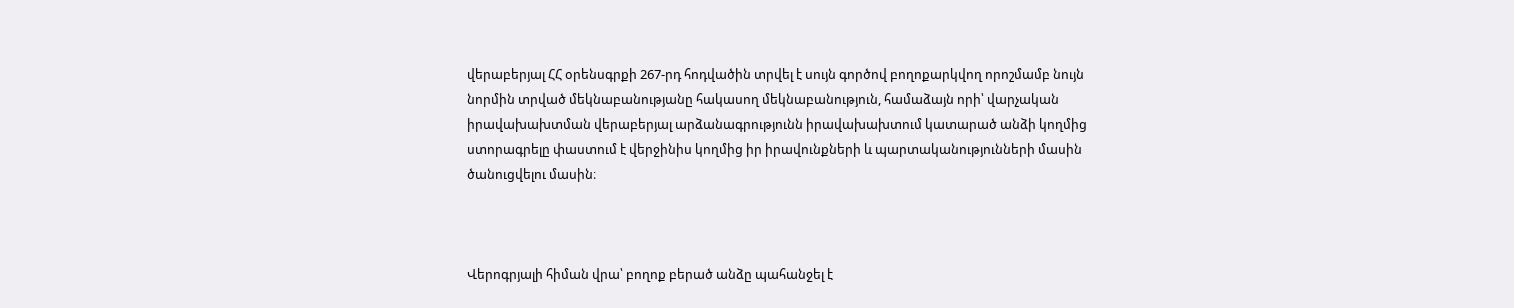վերաբերյալ ՀՀ օրենսգրքի 267-րդ հոդվածին տրվել է սույն գործով բողոքարկվող որոշմամբ նույն նորմին տրված մեկնաբանությանը հակասող մեկնաբանություն, համաձայն որի՝ վարչական իրավախախտման վերաբերյալ արձանագրությունն իրավախախտում կատարած անձի կողմից ստորագրելը փաստում է վերջինիս կողմից իր իրավունքների և պարտականությունների մասին ծանուցվելու մասին։



Վերոգրյալի հիման վրա՝ բողոք բերած անձը պահանջել է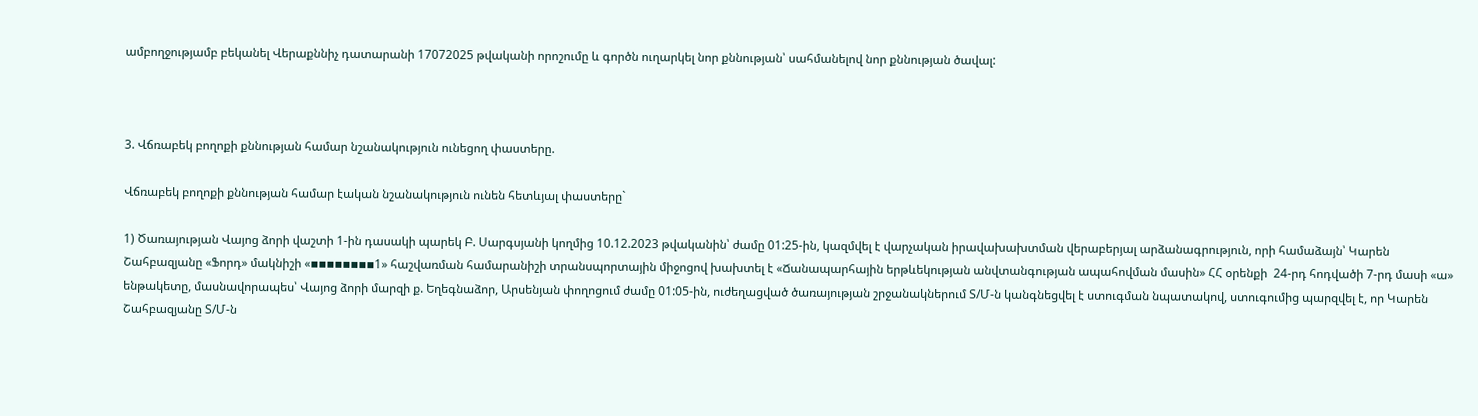ամբողջությամբ բեկանել Վերաքննիչ դատարանի 17072025 թվականի որոշումը և գործն ուղարկել նոր քննության՝ սահմանելով նոր քննության ծավալ:



3. Վճռաբեկ բողոքի քննության համար նշանակություն ունեցող փաստերը.

Վճռաբեկ բողոքի քննության համար էական նշանակություն ունեն հետևյալ փաստերը`

1) Ծառայության Վայոց ձորի վաշտի 1-ին դասակի պարեկ Բ. Սարգսյանի կողմից 10.12.2023 թվականին՝ ժամը 01:25-ին, կազմվել է վարչական իրավախախտման վերաբերյալ արձանագրություն, որի համաձայն՝ Կարեն Շահբազյանը «Ֆորդ» մակնիշի «▪▪▪▪▪▪▪▪1» հաշվառման համարանիշի տրանսպորտային միջոցով խախտել է «Ճանապարհային երթևեկության անվտանգության ապահովման մասին» ՀՀ օրենքի  24-րդ հոդվածի 7-րդ մասի «ա» ենթակետը, մասնավորապես՝ Վայոց ձորի մարզի ք. Եղեգնաձոր, Արսենյան փողոցում ժամը 01:05-ին, ուժեղացված ծառայության շրջանակներում Տ/Մ-ն կանգնեցվել է ստուգման նպատակով, ստուգումից պարզվել է, որ Կարեն Շահբազյանը Տ/Մ-ն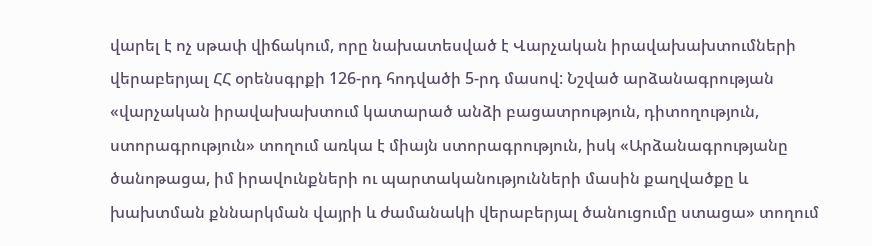վարել է ոչ սթափ վիճակում, որը նախատեսված է Վարչական իրավախախտումների վերաբերյալ ՀՀ օրենսգրքի 126-րդ հոդվածի 5-րդ մասով: Նշված արձանագրության «վարչական իրավախախտում կատարած անձի բացատրություն, դիտողություն, ստորագրություն» տողում առկա է միայն ստորագրություն, իսկ «Արձանագրությանը ծանոթացա, իմ իրավունքների ու պարտականությունների մասին քաղվածքը և խախտման քննարկման վայրի և ժամանակի վերաբերյալ ծանուցումը ստացա» տողում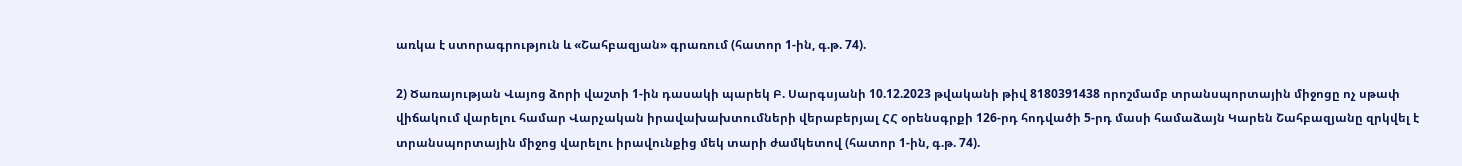առկա է ստորագրություն և «Շահբազյան» գրառում (հատոր 1-ին, գ.թ. 74).

2) Ծառայության Վայոց ձորի վաշտի 1-ին դասակի պարեկ Բ. Սարգսյանի 10.12.2023 թվականի թիվ 8180391438 որոշմամբ տրանսպորտային միջոցը ոչ սթափ վիճակում վարելու համար Վարչական իրավախախտումների վերաբերյալ ՀՀ օրենսգրքի 126-րդ հոդվածի 5-րդ մասի համաձայն Կարեն Շահբազյանը զրկվել է տրանսպորտային միջոց վարելու իրավունքից մեկ տարի ժամկետով (հատոր 1-ին, գ.թ. 74).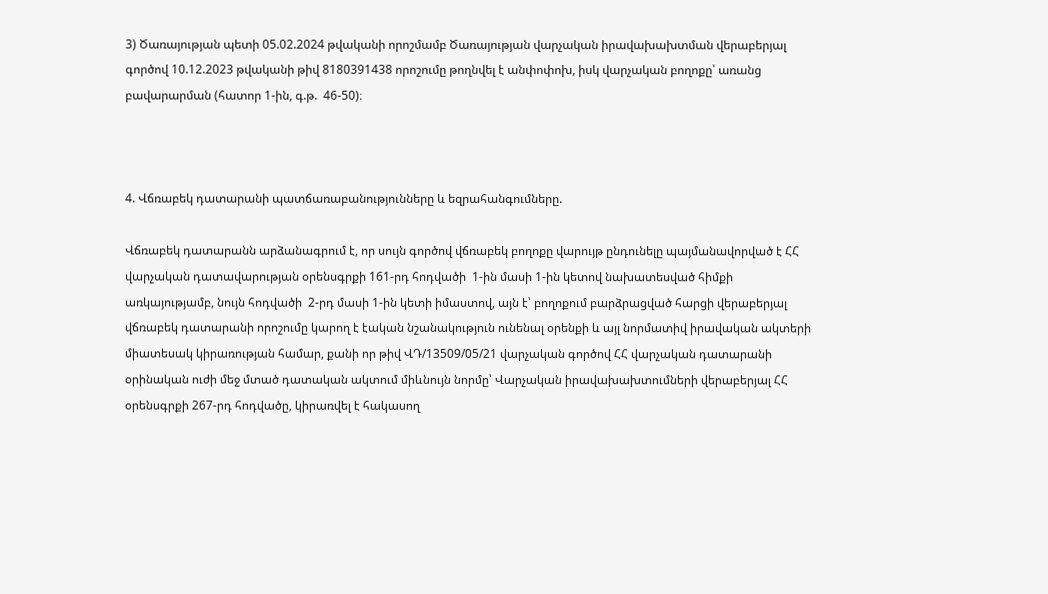3) Ծառայության պետի 05.02.2024 թվականի որոշմամբ Ծառայության վարչական իրավախախտման վերաբերյալ գործով 10.12.2023 թվականի թիվ 8180391438 որոշումը թողնվել է անփոփոխ, իսկ վարչական բողոքը՝ առանց բավարարման (հատոր 1-ին, գ.թ.  46-50)։



4. Վճռաբեկ դատարանի պատճառաբանությունները և եզրահանգումները.

Վճռաբեկ դատարանն արձանագրում է, որ սույն գործով վճռաբեկ բողոքը վարույթ ընդունելը պայմանավորված է ՀՀ վարչական դատավարության օրենսգրքի 161-րդ հոդվածի  1-ին մասի 1-ին կետով նախատեսված հիմքի առկայությամբ, նույն հոդվածի  2-րդ մասի 1-ին կետի իմաստով, այն է՝ բողոքում բարձրացված հարցի վերաբերյալ վճռաբեկ դատարանի որոշումը կարող է էական նշանակություն ունենալ օրենքի և այլ նորմատիվ իրավական ակտերի միատեսակ կիրառության համար, քանի որ թիվ ՎԴ/13509/05/21 վարչական գործով ՀՀ վարչական դատարանի օրինական ուժի մեջ մտած դատական ակտում միևնույն նորմը՝ Վարչական իրավախախտումների վերաբերյալ ՀՀ օրենսգրքի 267-րդ հոդվածը, կիրառվել է հակասող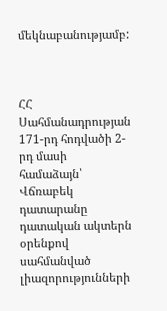մեկնաբանությամբ:



ՀՀ Սահմանադրության 171-րդ հոդվածի 2-րդ մասի համաձայն՝ Վճռաբեկ դատարանը դատական ակտերն օրենքով սահմանված լիազորությունների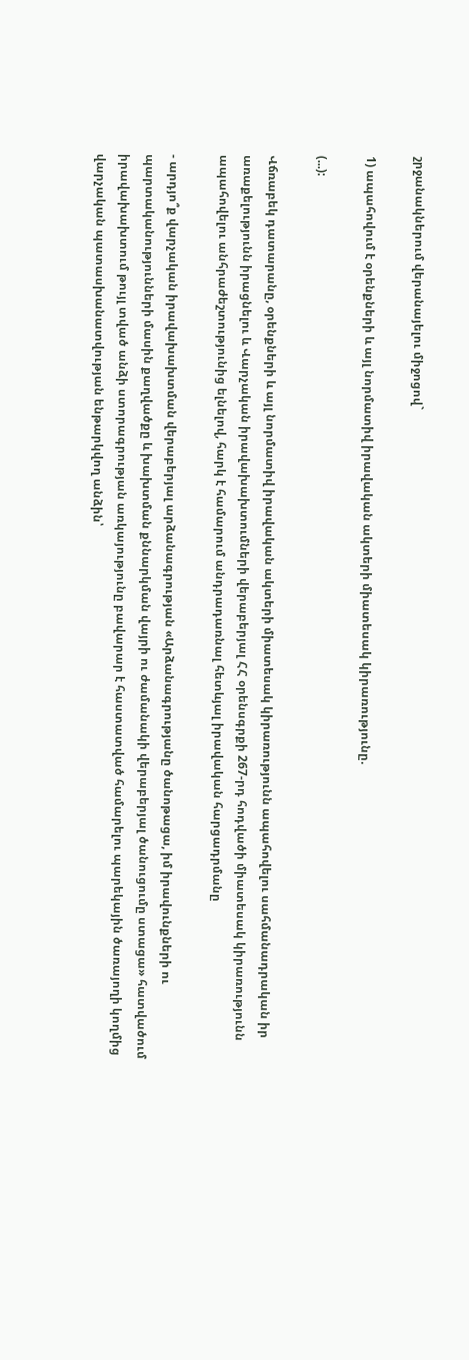շրջանակներում վերանայելու միջոցով`

1) ապահովում է օրենքների և այլ նորմատիվ իրավական ակտերի միատեսակ կիրառությունը.

(...):

Վճռաբեկ դատարանը, օրենքների և այլ նորմատիվ իրավական ակտերի միատեսակ կիրառությունն ապահովելու սահմանադրական իր առաքելությունն իրացնելու և Վարչական իրավախախտումների վերաբերյալ ՀՀ օրենսգրքի 267-րդ հոդվածի միատեսակ կիրառությունն ապահովելու անհրաժեշտությունից ելնելով, հարկ է համարում անդրադառնալ հետևյալ իրավական հարցադրմանը

- արդյո՞ք վարչական իրավախախտման վերաբերյալ արձանագրության «Արձանագրությանը ծանոթացա, իմ իրավունքների ու պարտականությունների մասին քաղվածքը և խախտման քննարկման վայրի ու ժամանակի վերաբերյալ ծանուցումը ստացա» հատվածում իրավախախտում թույլ տված անձի ստորագրության առկայությունը բավարար է հաստատված համարելու պարեկային ծառայողի կողմից վարչական պատասխանատվության ենթարկվող անձին՝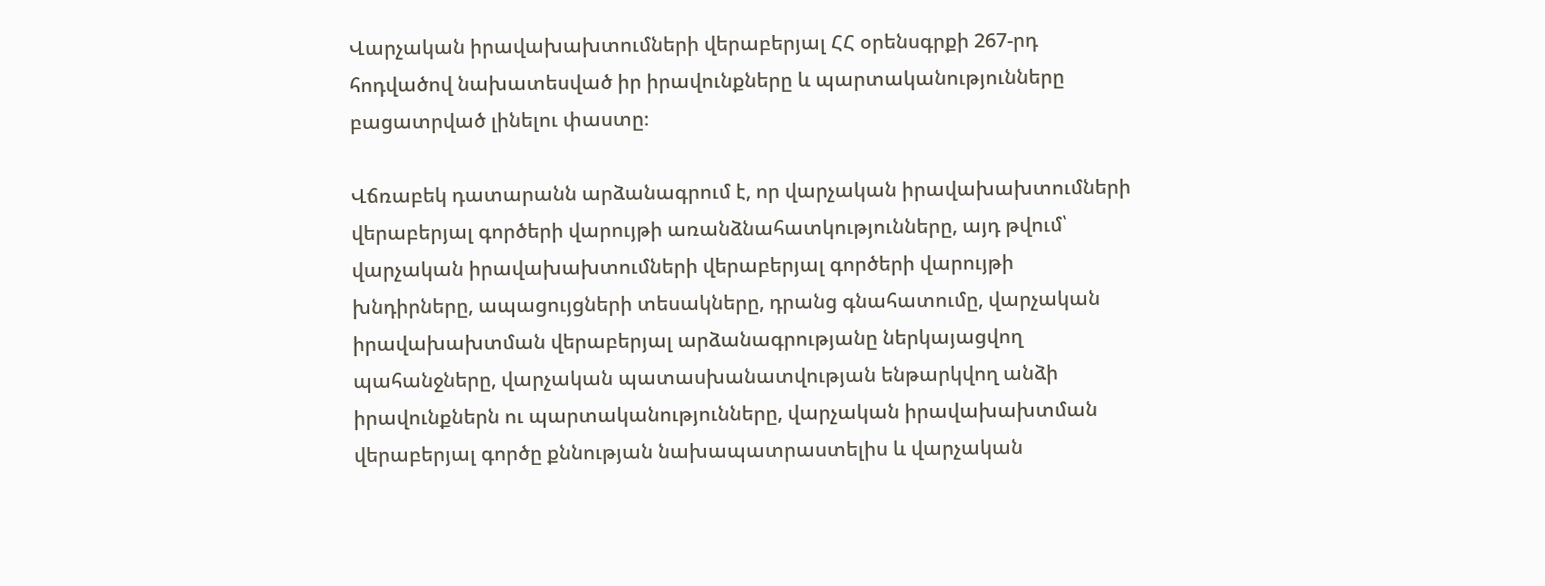Վարչական իրավախախտումների վերաբերյալ ՀՀ օրենսգրքի 267-րդ հոդվածով նախատեսված իր իրավունքները և պարտականությունները բացատրված լինելու փաստը։

Վճռաբեկ դատարանն արձանագրում է, որ վարչական իրավախախտումների վերաբերյալ գործերի վարույթի առանձնահատկությունները, այդ թվում՝ վարչական իրավախախտումների վերաբերյալ գործերի վարույթի խնդիրները, ապացույցների տեսակները, դրանց գնահատումը, վարչական իրավախախտման վերաբերյալ արձանագրությանը ներկայացվող պահանջները, վարչական պատասխանատվության ենթարկվող անձի իրավունքներն ու պարտականությունները, վարչական իրավախախտման վերաբերյալ գործը քննության նախապատրաստելիս և վարչական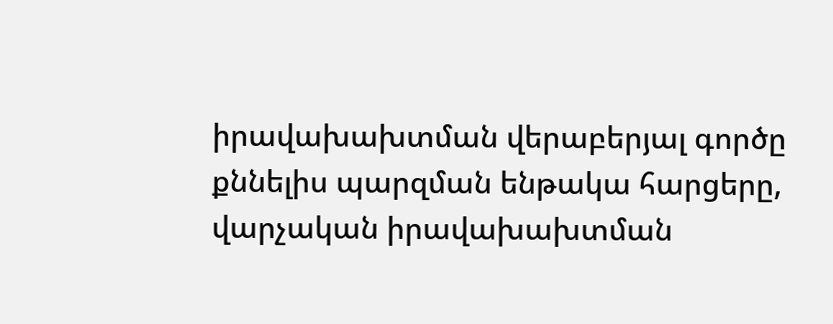իրավախախտման վերաբերյալ գործը քննելիս պարզման ենթակա հարցերը, վարչական իրավախախտման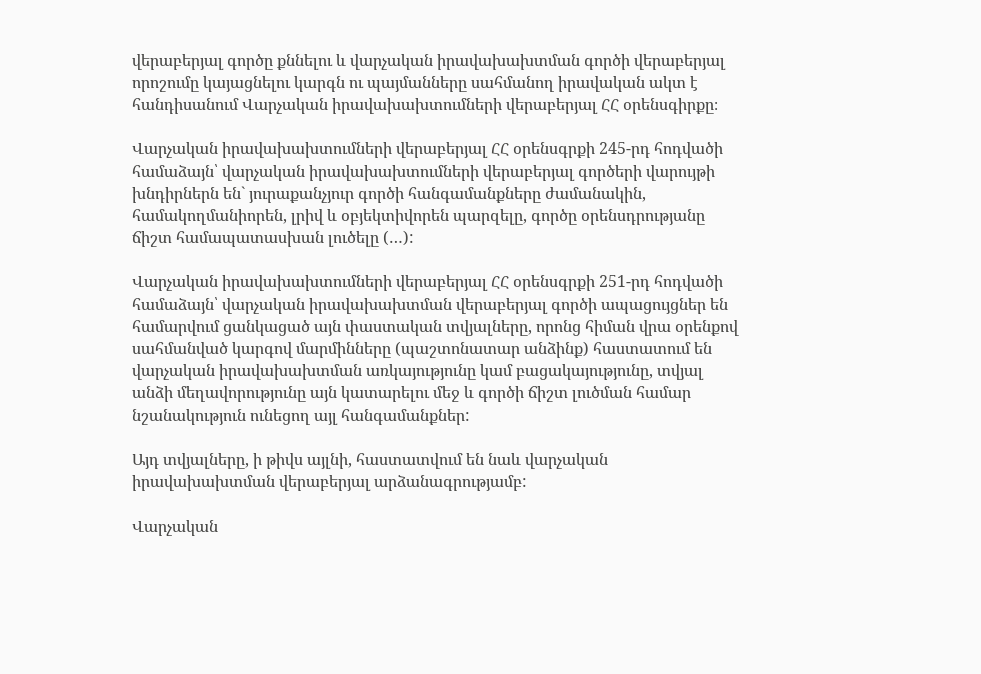վերաբերյալ գործը քննելու և վարչական իրավախախտման գործի վերաբերյալ որոշումը կայացնելու կարգն ու պայմանները սահմանող իրավական ակտ է հանդիսանում Վարչական իրավախախտումների վերաբերյալ ՀՀ օրենսգիրքը։

Վարչական իրավախախտումների վերաբերյալ ՀՀ օրենսգրքի 245-րդ հոդվածի համաձայն՝ վարչական իրավախախտումների վերաբերյալ գործերի վարույթի խնդիրներն են` յուրաքանչյուր գործի հանգամանքները ժամանակին, համակողմանիորեն, լրիվ և օբյեկտիվորեն պարզելը, գործը օրենսդրությանը ճիշտ համապատասխան լուծելը (…):

Վարչական իրավախախտումների վերաբերյալ ՀՀ օրենսգրքի 251-րդ հոդվածի համաձայն՝ վարչական իրավախախտման վերաբերյալ գործի ապացույցներ են համարվում ցանկացած այն փաստական տվյալները, որոնց հիման վրա օրենքով սահմանված կարգով մարմինները (պաշտոնատար անձինք) հաստատում են վարչական իրավախախտման առկայությունը կամ բացակայությունը, տվյալ անձի մեղավորությունը այն կատարելու մեջ և գործի ճիշտ լուծման համար նշանակություն ունեցող այլ հանգամանքներ:

Այդ տվյալները, ի թիվս այլնի, հաստատվում են նաև վարչական իրավախախտման վերաբերյալ արձանագրությամբ:

Վարչական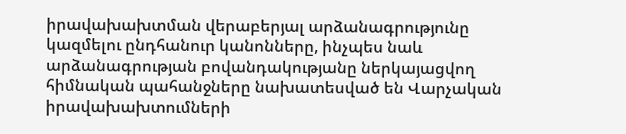իրավախախտման վերաբերյալ արձանագրությունը կազմելու ընդհանուր կանոնները, ինչպես նաև արձանագրության բովանդակությանը ներկայացվող հիմնական պահանջները նախատեսված են Վարչական իրավախախտումների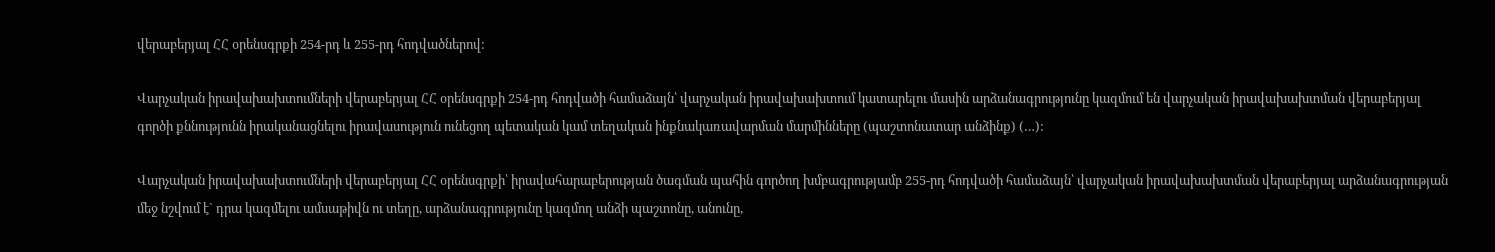վերաբերյալ ՀՀ օրենսգրքի 254-րդ և 255-րդ հոդվածներով:

Վարչական իրավախախտումների վերաբերյալ ՀՀ օրենսգրքի 254-րդ հոդվածի համաձայն՝ վարչական իրավախախտում կատարելու մասին արձանագրությունը կազմում են վարչական իրավախախտման վերաբերյալ գործի քննությունն իրականացնելու իրավասություն ունեցող պետական կամ տեղական ինքնակառավարման մարմինները (պաշտոնատար անձինք) (…):

Վարչական իրավախախտումների վերաբերյալ ՀՀ օրենսգրքի՝ իրավահարաբերության ծագման պահին գործող խմբագրությամբ 255-րդ հոդվածի համաձայն՝ վարչական իրավախախտման վերաբերյալ արձանագրության մեջ նշվում է` դրա կազմելու ամսաթիվն ու տեղը, արձանագրությունը կազմող անձի պաշտոնը, անունը,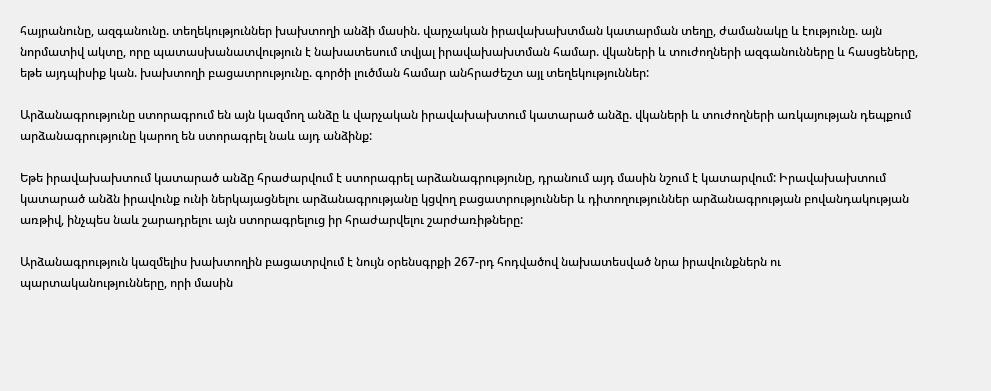հայրանունը, ազգանունը. տեղեկություններ խախտողի անձի մասին. վարչական իրավախախտման կատարման տեղը, ժամանակը և էությունը. այն նորմատիվ ակտը, որը պատասխանատվություն է նախատեսում տվյալ իրավախախտման համար. վկաների և տուժողների ազգանունները և հասցեները, եթե այդպիսիք կան. խախտողի բացատրությունը. գործի լուծման համար անհրաժեշտ այլ տեղեկություններ:

Արձանագրությունը ստորագրում են այն կազմող անձը և վարչական իրավախախտում կատարած անձը. վկաների և տուժողների առկայության դեպքում արձանագրությունը կարող են ստորագրել նաև այդ անձինք:

Եթե իրավախախտում կատարած անձը հրաժարվում է ստորագրել արձանագրությունը, դրանում այդ մասին նշում է կատարվում: Իրավախախտում կատարած անձն իրավունք ունի ներկայացնելու արձանագրությանը կցվող բացատրություններ և դիտողություններ արձանագրության բովանդակության առթիվ, ինչպես նաև շարադրելու այն ստորագրելուց իր հրաժարվելու շարժառիթները:

Արձանագրություն կազմելիս խախտողին բացատրվում է նույն օրենսգրքի 267-րդ հոդվածով նախատեսված նրա իրավունքներն ու պարտականությունները, որի մասին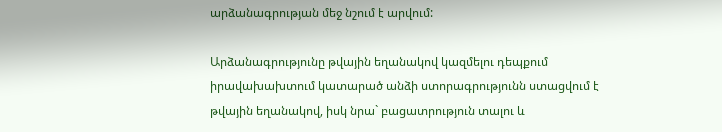արձանագրության մեջ նշում է արվում:

Արձանագրությունը թվային եղանակով կազմելու դեպքում իրավախախտում կատարած անձի ստորագրությունն ստացվում է թվային եղանակով, իսկ նրա` բացատրություն տալու և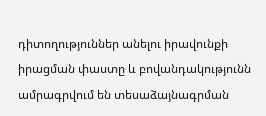դիտողություններ անելու իրավունքի իրացման փաստը և բովանդակությունն ամրագրվում են տեսաձայնագրման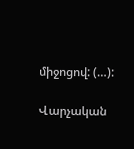միջոցով: (…):

Վարչական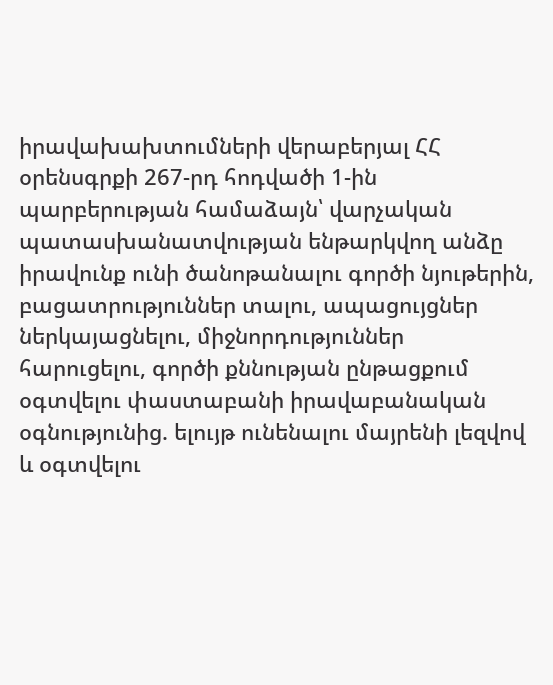իրավախախտումների վերաբերյալ ՀՀ օրենսգրքի 267-րդ հոդվածի 1-ին պարբերության համաձայն՝ վարչական պատասխանատվության ենթարկվող անձը իրավունք ունի ծանոթանալու գործի նյութերին, բացատրություններ տալու, ապացույցներ ներկայացնելու, միջնորդություններ հարուցելու, գործի քննության ընթացքում օգտվելու փաստաբանի իրավաբանական օգնությունից. ելույթ ունենալու մայրենի լեզվով և օգտվելու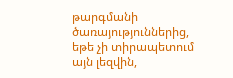թարգմանի ծառայություններից, եթե չի տիրապետում այն լեզվին,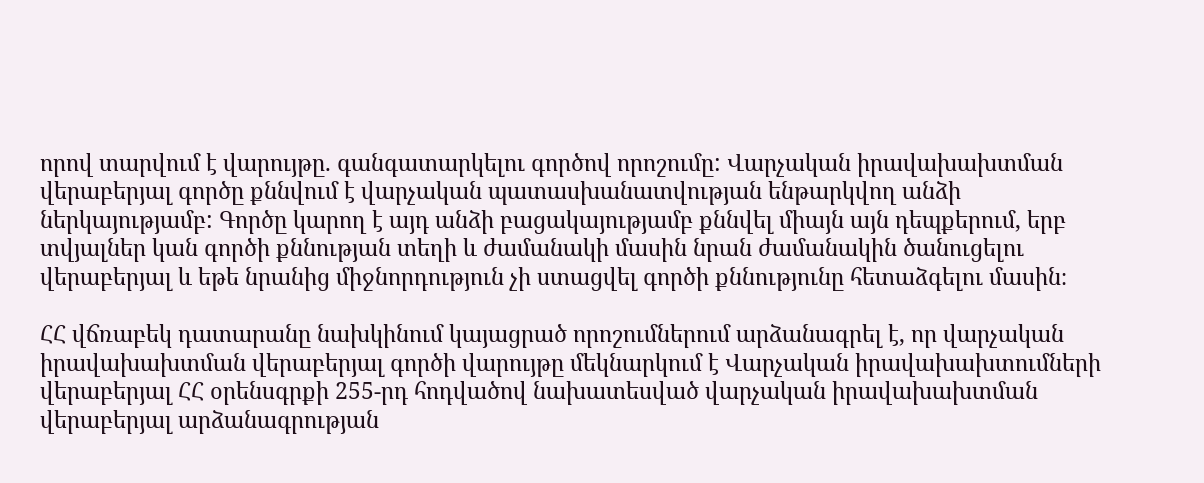որով տարվում է վարույթը. գանգատարկելու գործով որոշումը: Վարչական իրավախախտման վերաբերյալ գործը քննվում է վարչական պատասխանատվության ենթարկվող անձի ներկայությամբ: Գործը կարող է այդ անձի բացակայությամբ քննվել միայն այն դեպքերում, երբ տվյալներ կան գործի քննության տեղի և ժամանակի մասին նրան ժամանակին ծանուցելու վերաբերյալ և եթե նրանից միջնորդություն չի ստացվել գործի քննությունը հետաձգելու մասին։

ՀՀ վճռաբեկ դատարանը նախկինում կայացրած որոշումներում արձանագրել է, որ վարչական իրավախախտման վերաբերյալ գործի վարույթը մեկնարկում է Վարչական իրավախախտումների վերաբերյալ ՀՀ օրենսգրքի 255-րդ հոդվածով նախատեսված վարչական իրավախախտման վերաբերյալ արձանագրության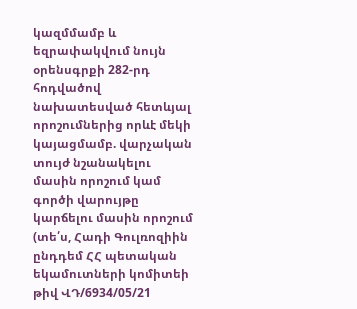կազմմամբ և եզրափակվում նույն օրենսգրքի 282-րդ հոդվածով նախատեսված հետևյալ որոշումներից որևէ մեկի կայացմամբ. վարչական տույժ նշանակելու մասին որոշում կամ գործի վարույթը կարճելու մասին որոշում (տե՛ս, Հադի Գուլռոզիին ընդդեմ ՀՀ պետական եկամուտների կոմիտեի թիվ ՎԴ/6934/05/21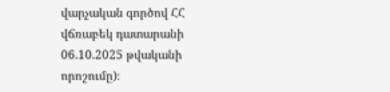վարչական գործով ՀՀ վճռաբեկ դատարանի 06.10.2025 թվականի որոշումը)։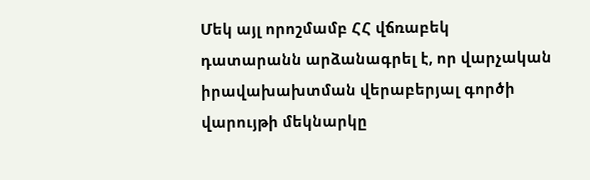Մեկ այլ որոշմամբ ՀՀ վճռաբեկ դատարանն արձանագրել է, որ վարչական իրավախախտման վերաբերյալ գործի վարույթի մեկնարկը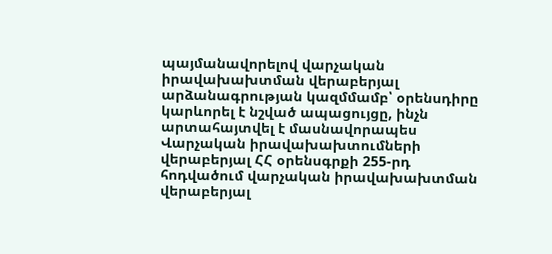պայմանավորելով վարչական իրավախախտման վերաբերյալ արձանագրության կազմմամբ՝ օրենսդիրը կարևորել է նշված ապացույցը, ինչն արտահայտվել է մասնավորապես Վարչական իրավախախտումների վերաբերյալ ՀՀ օրենսգրքի 255-րդ հոդվածում վարչական իրավախախտման վերաբերյալ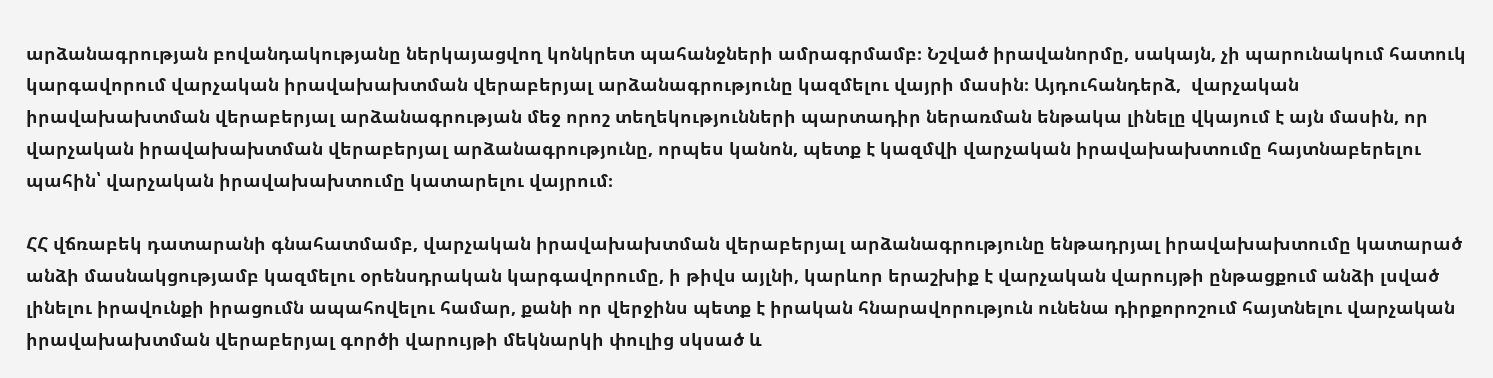արձանագրության բովանդակությանը ներկայացվող կոնկրետ պահանջների ամրագրմամբ։ Նշված իրավանորմը, սակայն, չի պարունակում հատուկ կարգավորում վարչական իրավախախտման վերաբերյալ արձանագրությունը կազմելու վայրի մասին։ Այդուհանդերձ,  վարչական իրավախախտման վերաբերյալ արձանագրության մեջ որոշ տեղեկությունների պարտադիր ներառման ենթակա լինելը վկայում է այն մասին, որ վարչական իրավախախտման վերաբերյալ արձանագրությունը, որպես կանոն, պետք է կազմվի վարչական իրավախախտումը հայտնաբերելու պահին՝ վարչական իրավախախտումը կատարելու վայրում։

ՀՀ վճռաբեկ դատարանի գնահատմամբ, վարչական իրավախախտման վերաբերյալ արձանագրությունը ենթադրյալ իրավախախտումը կատարած անձի մասնակցությամբ կազմելու օրենսդրական կարգավորումը, ի թիվս այլնի, կարևոր երաշխիք է վարչական վարույթի ընթացքում անձի լսված լինելու իրավունքի իրացումն ապահովելու համար, քանի որ վերջինս պետք է իրական հնարավորություն ունենա դիրքորոշում հայտնելու վարչական իրավախախտման վերաբերյալ գործի վարույթի մեկնարկի փուլից սկսած և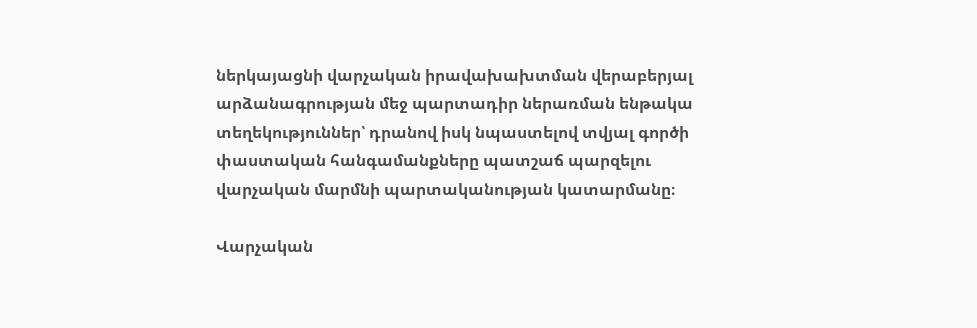ներկայացնի վարչական իրավախախտման վերաբերյալ արձանագրության մեջ պարտադիր ներառման ենթակա տեղեկություններ՝ դրանով իսկ նպաստելով տվյալ գործի փաստական հանգամանքները պատշաճ պարզելու վարչական մարմնի պարտականության կատարմանը։

Վարչական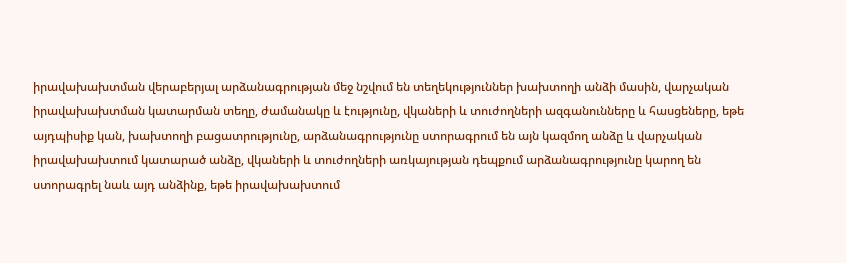իրավախախտման վերաբերյալ արձանագրության մեջ նշվում են տեղեկություններ խախտողի անձի մասին, վարչական իրավախախտման կատարման տեղը, ժամանակը և էությունը, վկաների և տուժողների ազգանունները և հասցեները, եթե այդպիսիք կան, խախտողի բացատրությունը, արձանագրությունը ստորագրում են այն կազմող անձը և վարչական իրավախախտում կատարած անձը, վկաների և տուժողների առկայության դեպքում արձանագրությունը կարող են ստորագրել նաև այդ անձինք, եթե իրավախախտում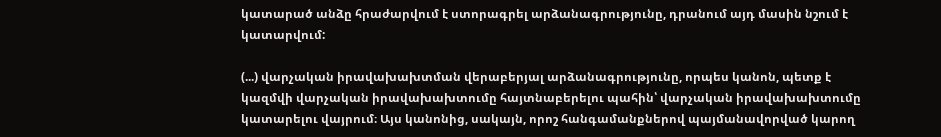կատարած անձը հրաժարվում է ստորագրել արձանագրությունը, դրանում այդ մասին նշում է կատարվում:

(...) վարչական իրավախախտման վերաբերյալ արձանագրությունը, որպես կանոն, պետք է կազմվի վարչական իրավախախտումը հայտնաբերելու պահին՝ վարչական իրավախախտումը կատարելու վայրում։ Այս կանոնից, սակայն, որոշ հանգամանքներով պայմանավորված կարող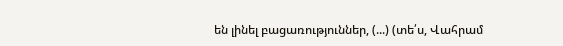են լինել բացառություններ, (...) (տե՛ս, Վահրամ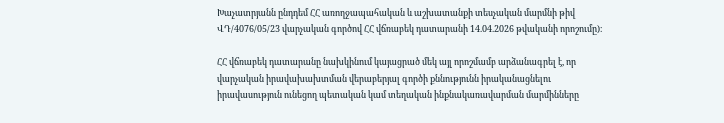Խաչատրյանն ընդդեմ ՀՀ առողջապահական և աշխատանքի տեսչական մարմնի թիվ ՎԴ/4076/05/23 վարչական գործով ՀՀ վճռաբեկ դատարանի 14.04.2026 թվականի որոշումը)։

ՀՀ վճռաբեկ դատարանը նախկինում կայացրած մեկ այլ որոշմամբ արձանագրել է, որ վարչական իրավախախտման վերաբերյալ գործի քննությունն իրականացնելու իրավասություն ունեցող պետական կամ տեղական ինքնակառավարման մարմինները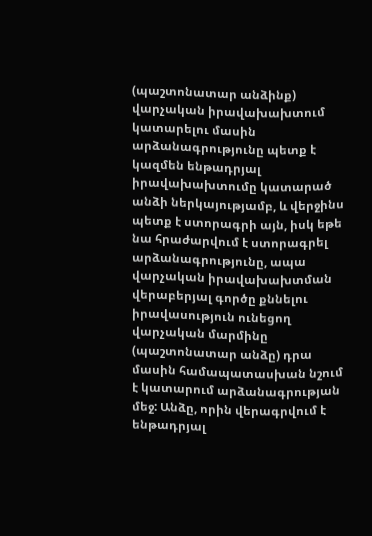(պաշտոնատար անձինք) վարչական իրավախախտում կատարելու մասին արձանագրությունը պետք է կազմեն ենթադրյալ իրավախախտումը կատարած անձի ներկայությամբ, և վերջինս պետք է ստորագրի այն, իսկ եթե նա հրաժարվում է ստորագրել արձանագրությունը, ապա վարչական իրավախախտման վերաբերյալ գործը քննելու իրավասություն ունեցող վարչական մարմինը (պաշտոնատար անձը) դրա մասին համապատասխան նշում է կատարում արձանագրության մեջ: Անձը, որին վերագրվում է ենթադրյալ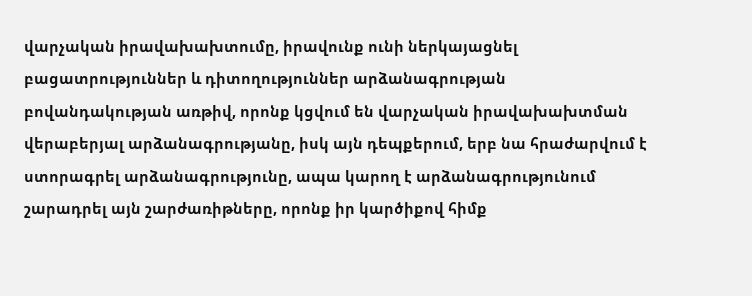վարչական իրավախախտումը, իրավունք ունի ներկայացնել բացատրություններ և դիտողություններ արձանագրության բովանդակության առթիվ, որոնք կցվում են վարչական իրավախախտման վերաբերյալ արձանագրությանը, իսկ այն դեպքերում, երբ նա հրաժարվում է ստորագրել արձանագրությունը, ապա կարող է արձանագրությունում շարադրել այն շարժառիթները, որոնք իր կարծիքով հիմք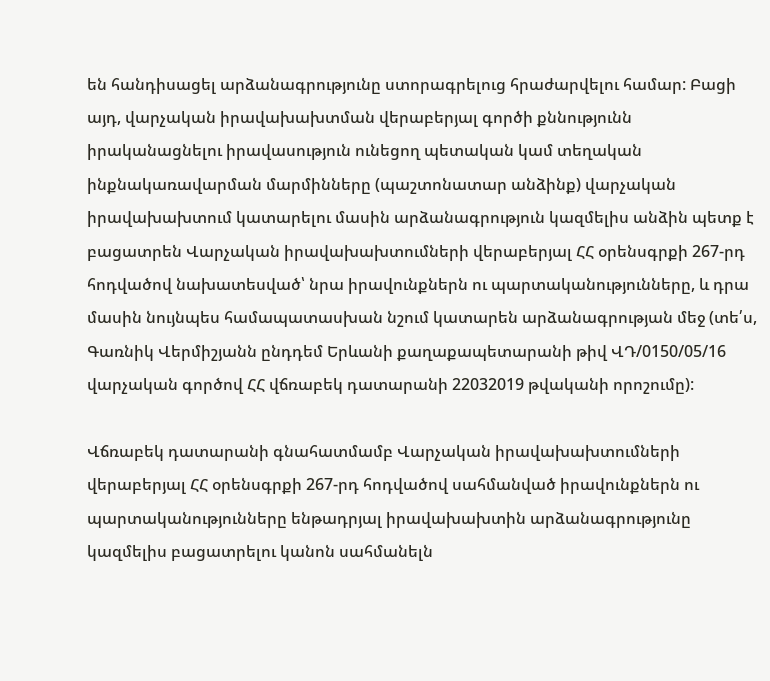են հանդիսացել արձանագրությունը ստորագրելուց հրաժարվելու համար: Բացի այդ, վարչական իրավախախտման վերաբերյալ գործի քննությունն իրականացնելու իրավասություն ունեցող պետական կամ տեղական ինքնակառավարման մարմինները (պաշտոնատար անձինք) վարչական իրավախախտում կատարելու մասին արձանագրություն կազմելիս անձին պետք է բացատրեն Վարչական իրավախախտումների վերաբերյալ ՀՀ օրենսգրքի 267-րդ հոդվածով նախատեսված՝ նրա իրավունքներն ու պարտականությունները, և դրա մասին նույնպես համապատասխան նշում կատարեն արձանագրության մեջ (տե՛ս, Գառնիկ Վերմիշյանն ընդդեմ Երևանի քաղաքապետարանի թիվ ՎԴ/0150/05/16 վարչական գործով ՀՀ վճռաբեկ դատարանի 22032019 թվականի որոշումը):

Վճռաբեկ դատարանի գնահատմամբ Վարչական իրավախախտումների վերաբերյալ ՀՀ օրենսգրքի 267-րդ հոդվածով սահմանված իրավունքներն ու պարտականությունները ենթադրյալ իրավախախտին արձանագրությունը կազմելիս բացատրելու կանոն սահմանելն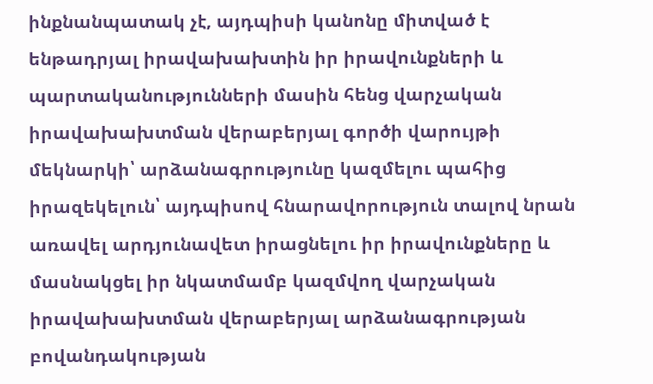ինքնանպատակ չէ, այդպիսի կանոնը միտված է ենթադրյալ իրավախախտին իր իրավունքների և պարտականությունների մասին հենց վարչական իրավախախտման վերաբերյալ գործի վարույթի մեկնարկի՝ արձանագրությունը կազմելու պահից իրազեկելուն՝ այդպիսով հնարավորություն տալով նրան առավել արդյունավետ իրացնելու իր իրավունքները և մասնակցել իր նկատմամբ կազմվող վարչական իրավախախտման վերաբերյալ արձանագրության բովանդակության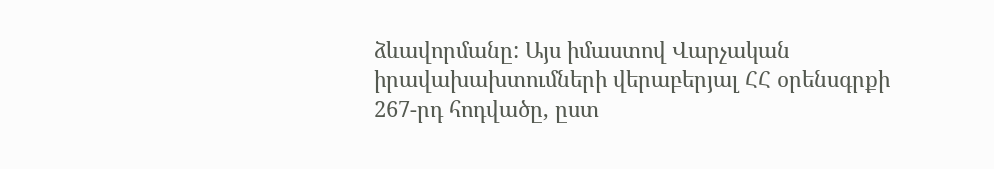ձևավորմանը: Այս իմաստով Վարչական իրավախախտումների վերաբերյալ ՀՀ օրենսգրքի 267-րդ հոդվածը, ըստ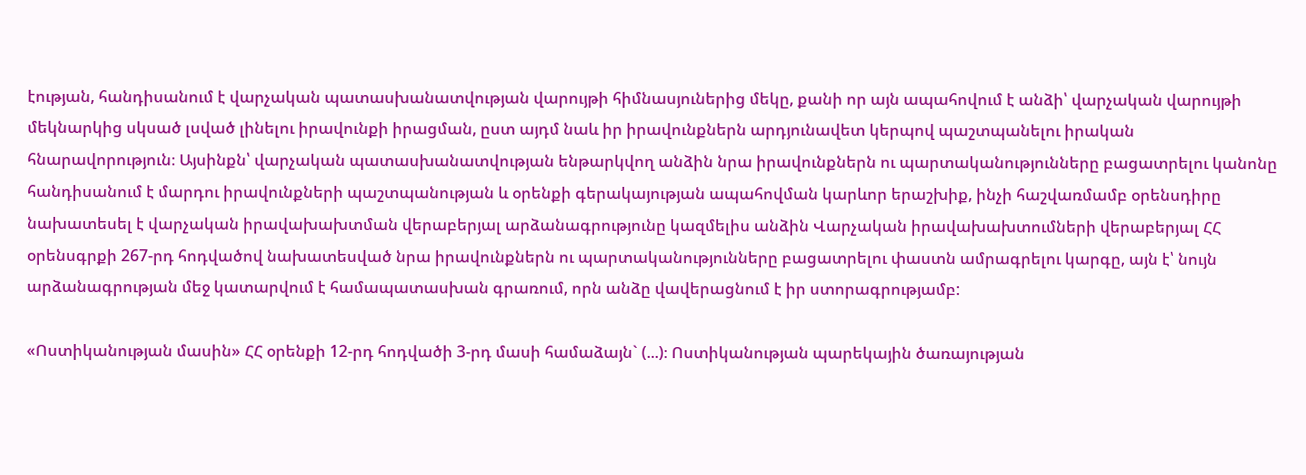էության, հանդիսանում է վարչական պատասխանատվության վարույթի հիմնասյուներից մեկը, քանի որ այն ապահովում է անձի՝ վարչական վարույթի մեկնարկից սկսած լսված լինելու իրավունքի իրացման, ըստ այդմ նաև իր իրավունքներն արդյունավետ կերպով պաշտպանելու իրական հնարավորություն։ Այսինքն՝ վարչական պատասխանատվության ենթարկվող անձին նրա իրավունքներն ու պարտականությունները բացատրելու կանոնը հանդիսանում է մարդու իրավունքների պաշտպանության և օրենքի գերակայության ապահովման կարևոր երաշխիք, ինչի հաշվառմամբ օրենսդիրը նախատեսել է վարչական իրավախախտման վերաբերյալ արձանագրությունը կազմելիս անձին Վարչական իրավախախտումների վերաբերյալ ՀՀ օրենսգրքի 267-րդ հոդվածով նախատեսված նրա իրավունքներն ու պարտականությունները բացատրելու փաստն ամրագրելու կարգը, այն է՝ նույն արձանագրության մեջ կատարվում է համապատասխան գրառում, որն անձը վավերացնում է իր ստորագրությամբ:

«Ոստիկանության մասին» ՀՀ օրենքի 12-րդ հոդվածի 3-րդ մասի համաձայն` (...)։ Ոստիկանության պարեկային ծառայության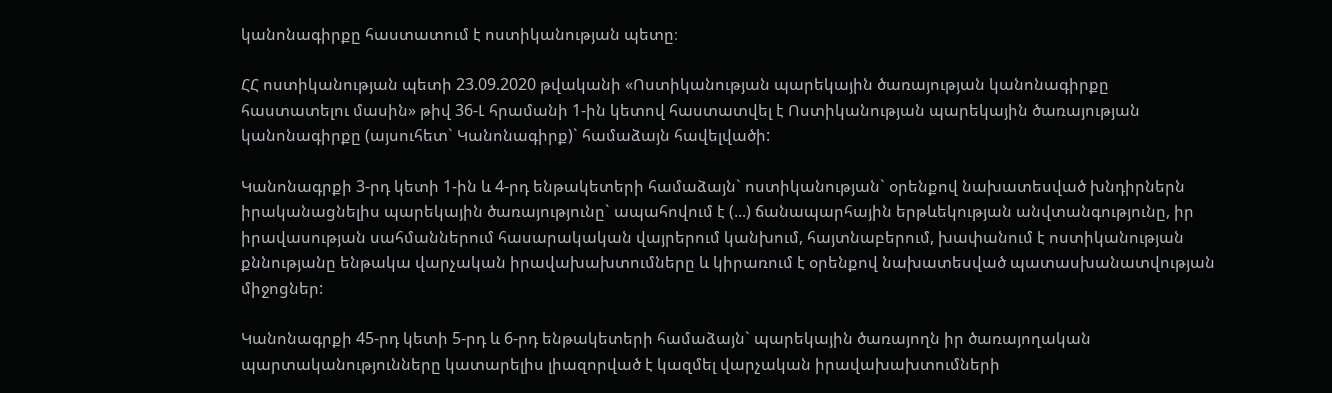կանոնագիրքը հաստատում է ոստիկանության պետը։

ՀՀ ոստիկանության պետի 23.09.2020 թվականի «Ոստիկանության պարեկային ծառայության կանոնագիրքը հաստատելու մասին» թիվ 36-Լ հրամանի 1-ին կետով հաստատվել է Ոստիկանության պարեկային ծառայության կանոնագիրքը (այսուհետ` Կանոնագիրք)` համաձայն հավելվածի:

Կանոնագրքի 3-րդ կետի 1-ին և 4-րդ ենթակետերի համաձայն` ոստիկանության` օրենքով նախատեսված խնդիրներն իրականացնելիս պարեկային ծառայությունը` ապահովում է (...) ճանապարհային երթևեկության անվտանգությունը, իր իրավասության սահմաններում հասարակական վայրերում կանխում, հայտնաբերում, խափանում է ոստիկանության քննությանը ենթակա վարչական իրավախախտումները և կիրառում է օրենքով նախատեսված պատասխանատվության միջոցներ:

Կանոնագրքի 45-րդ կետի 5-րդ և 6-րդ ենթակետերի համաձայն` պարեկային ծառայողն իր ծառայողական պարտականությունները կատարելիս լիազորված է կազմել վարչական իրավախախտումների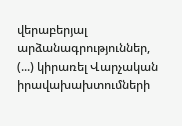վերաբերյալ արձանագրություններ, (...) կիրառել Վարչական իրավախախտումների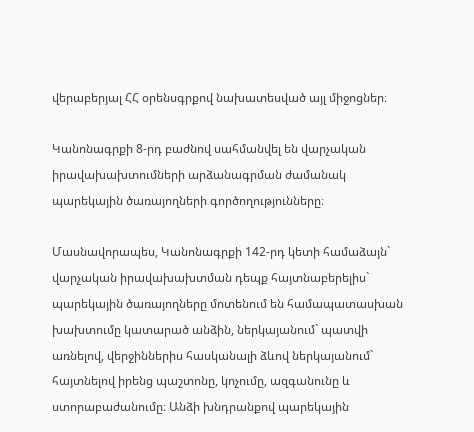վերաբերյալ ՀՀ օրենսգրքով նախատեսված այլ միջոցներ։

Կանոնագրքի 8-րդ բաժնով սահմանվել են վարչական իրավախախտումների արձանագրման ժամանակ պարեկային ծառայողների գործողությունները։

Մասնավորապես, Կանոնագրքի 142-րդ կետի համաձայն` վարչական իրավախախտման դեպք հայտնաբերելիս` պարեկային ծառայողները մոտենում են համապատասխան խախտումը կատարած անձին, ներկայանում` պատվի առնելով, վերջիններիս հասկանալի ձևով ներկայանում` հայտնելով իրենց պաշտոնը, կոչումը, ազգանունը և ստորաբաժանումը։ Անձի խնդրանքով պարեկային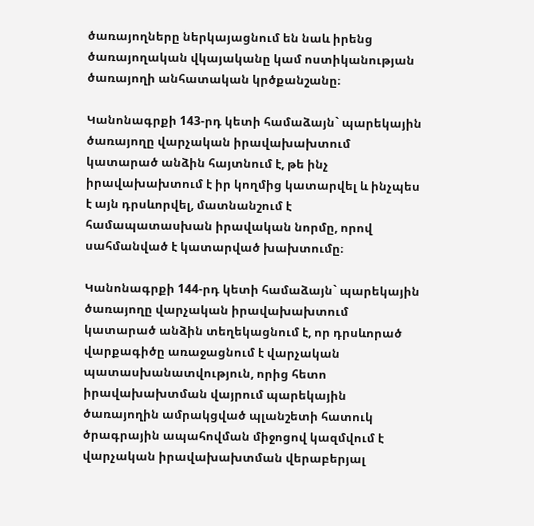ծառայողները ներկայացնում են նաև իրենց ծառայողական վկայականը կամ ոստիկանության ծառայողի անհատական կրծքանշանը։

Կանոնագրքի 143-րդ կետի համաձայն` պարեկային ծառայողը վարչական իրավախախտում կատարած անձին հայտնում է, թե ինչ իրավախախտում է իր կողմից կատարվել և ինչպես է այն դրսևորվել, մատնանշում է համապատասխան իրավական նորմը, որով սահմանված է կատարված խախտումը։

Կանոնագրքի 144-րդ կետի համաձայն` պարեկային ծառայողը վարչական իրավախախտում կատարած անձին տեղեկացնում է, որ դրսևորած վարքագիծը առաջացնում է վարչական պատասխանատվություն, որից հետո իրավախախտման վայրում պարեկային ծառայողին ամրակցված պլանշետի հատուկ ծրագրային ապահովման միջոցով կազմվում է վարչական իրավախախտման վերաբերյալ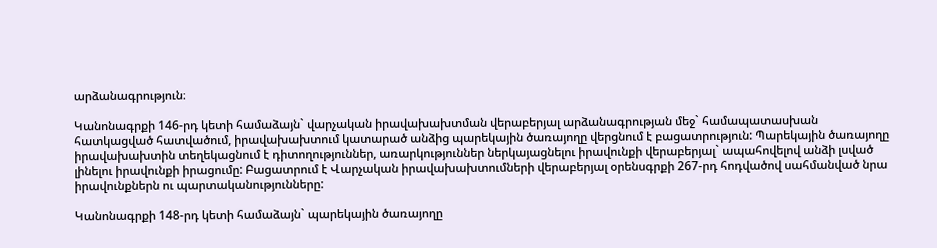արձանագրություն։

Կանոնագրքի 146-րդ կետի համաձայն` վարչական իրավախախտման վերաբերյալ արձանագրության մեջ` համապատասխան հատկացված հատվածում, իրավախախտում կատարած անձից պարեկային ծառայողը վերցնում է բացատրություն: Պարեկային ծառայողը իրավախախտին տեղեկացնում է դիտողություններ, առարկություններ ներկայացնելու իրավունքի վերաբերյալ` ապահովելով անձի լսված լինելու իրավունքի իրացումը: Բացատրում է Վարչական իրավախախտումների վերաբերյալ օրենսգրքի 267-րդ հոդվածով սահմանված նրա իրավունքներն ու պարտականությունները:

Կանոնագրքի 148-րդ կետի համաձայն` պարեկային ծառայողը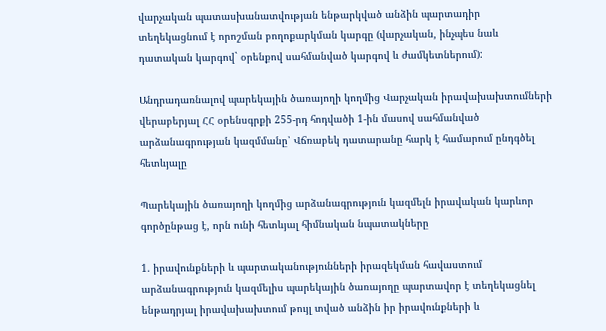վարչական պատասխանատվության ենթարկված անձին պարտադիր տեղեկացնում է որոշման բողոքարկման կարգը (վարչական, ինչպես նաև դատական կարգով` օրենքով սահմանված կարգով և ժամկետներում):

Անդրադառնալով պարեկային ծառայողի կողմից Վարչական իրավախախտումների վերաբերյալ ՀՀ օրենսգրքի 255-րդ հոդվածի 1-ին մասով սահմանված արձանագրության կազմմանը՝ Վճռաբեկ դատարանը հարկ է համարում ընդգծել հետևյալը

Պարեկային ծառայողի կողմից արձանագրություն կազմելն իրավական կարևոր գործընթաց է, որն ունի հետևյալ հիմնական նպատակները

1. իրավունքների և պարտականությունների իրազեկման հավաստում արձանագրություն կազմելիս պարեկային ծառայողը պարտավոր է տեղեկացնել ենթադրյալ իրավախախտում թույլ տված անձին իր իրավունքների և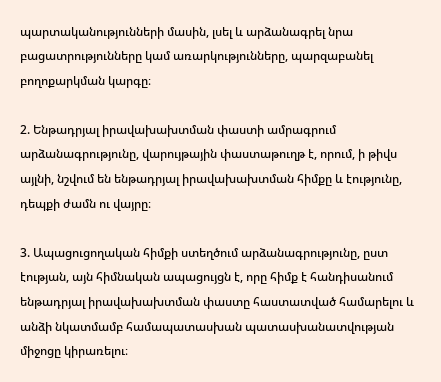պարտականությունների մասին, լսել և արձանագրել նրա բացատրությունները կամ առարկությունները, պարզաբանել բողոքարկման կարգը։

2. Ենթադրյալ իրավախախտման փաստի ամրագրում արձանագրությունը, վարույթային փաստաթուղթ է, որում, ի թիվս այլնի, նշվում են ենթադրյալ իրավախախտման հիմքը և էությունը, դեպքի ժամն ու վայրը։

3. Ապացուցողական հիմքի ստեղծում արձանագրությունը, ըստ էության, այն հիմնական ապացույցն է, որը հիմք է հանդիսանում ենթադրյալ իրավախախտման փաստը հաստատված համարելու և անձի նկատմամբ համապատասխան պատասխանատվության միջոցը կիրառելու։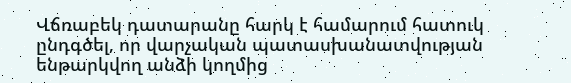Վճռաբեկ դատարանը հարկ է համարում հատուկ ընդգծել, որ վարչական պատասխանատվության ենթարկվող անձի կողմից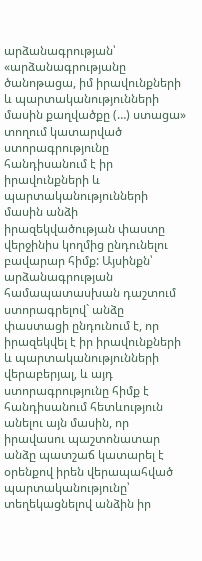արձանագրության՝ «արձանագրությանը ծանոթացա, իմ իրավունքների և պարտականությունների մասին քաղվածքը (…) ստացա»  տողում կատարված ստորագրությունը հանդիսանում է իր իրավունքների և պարտականությունների մասին անձի իրազեկվածության փաստը վերջինիս կողմից ընդունելու բավարար հիմք: Այսինքն՝ արձանագրության համապատասխան դաշտում ստորագրելով` անձը փաստացի ընդունում է, որ իրազեկվել է իր իրավունքների և պարտականությունների վերաբերյալ, և այդ ստորագրությունը հիմք է հանդիսանում հետևություն անելու այն մասին, որ իրավասու պաշտոնատար անձը պատշաճ կատարել է օրենքով իրեն վերապահված պարտականությունը՝ տեղեկացնելով անձին իր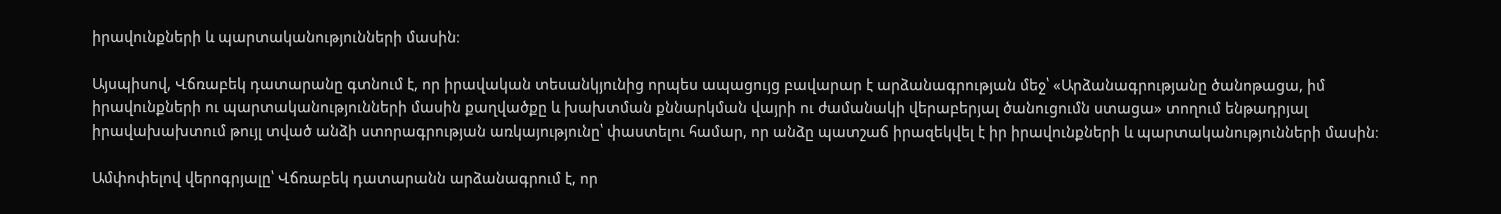իրավունքների և պարտականությունների մասին։

Այսպիսով, Վճռաբեկ դատարանը գտնում է, որ իրավական տեսանկյունից որպես ապացույց բավարար է արձանագրության մեջ՝ «Արձանագրությանը ծանոթացա, իմ իրավունքների ու պարտականությունների մասին քաղվածքը և խախտման քննարկման վայրի ու ժամանակի վերաբերյալ ծանուցումն ստացա» տողում ենթադրյալ իրավախախտում թույլ տված անձի ստորագրության առկայությունը՝ փաստելու համար, որ անձը պատշաճ իրազեկվել է իր իրավունքների և պարտականությունների մասին։

Ամփոփելով վերոգրյալը՝ Վճռաբեկ դատարանն արձանագրում է, որ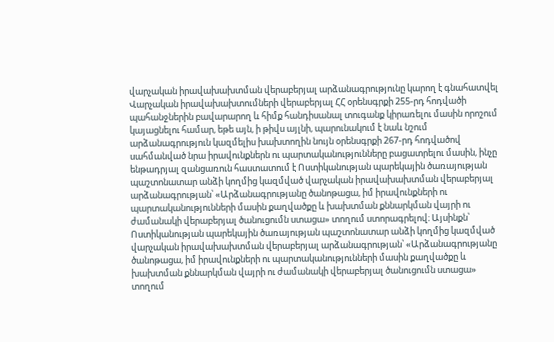վարչական իրավախախտման վերաբերյալ արձանագրությունը կարող է գնահատվել Վարչական իրավախախտումների վերաբերյալ ՀՀ օրենսգրքի 255-րդ հոդվածի պահանջներին բավարարող և հիմք հանդիսանալ տուգանք կիրառելու մասին որոշում կայացնելու համար, եթե այն, ի թիվս այլնի, պարունակում է նաև նշում արձանագրություն կազմելիս խախտողին նույն օրենսգրքի 267-րդ հոդվածով սահմանված նրա իրավունքներն ու պարտականությունները բացատրելու մասին, ինչը ենթադրյալ զանցառուն հաստատում է Ոստիկանության պարեկային ծառայության պաշտոնատար անձի կողմից կազմված վարչական իրավախախտման վերաբերյալ արձանագրության՝ «Արձանագրությանը ծանոթացա, իմ իրավունքների ու պարտականությունների մասին քաղվածքը և խախտման քննարկման վայրի ու ժամանակի վերաբերյալ ծանուցումն ստացա» տողում ստորագրելով։ Այսինքն՝ Ոստիկանության պարեկային ծառայության պաշտոնատար անձի կողմից կազմված վարչական իրավախախտման վերաբերյալ արձանագրության՝ «Արձանագրությանը ծանոթացա, իմ իրավունքների ու պարտականությունների մասին քաղվածքը և խախտման քննարկման վայրի ու ժամանակի վերաբերյալ ծանուցումն ստացա» տողում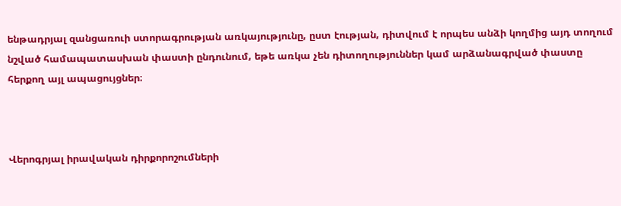ենթադրյալ զանցառուի ստորագրության առկայությունը, ըստ էության, դիտվում է որպես անձի կողմից այդ տողում նշված համապատասխան փաստի ընդունում, եթե առկա չեն դիտողություններ կամ արձանագրված փաստը հերքող այլ ապացույցներ։



Վերոգրյալ իրավական դիրքորոշումների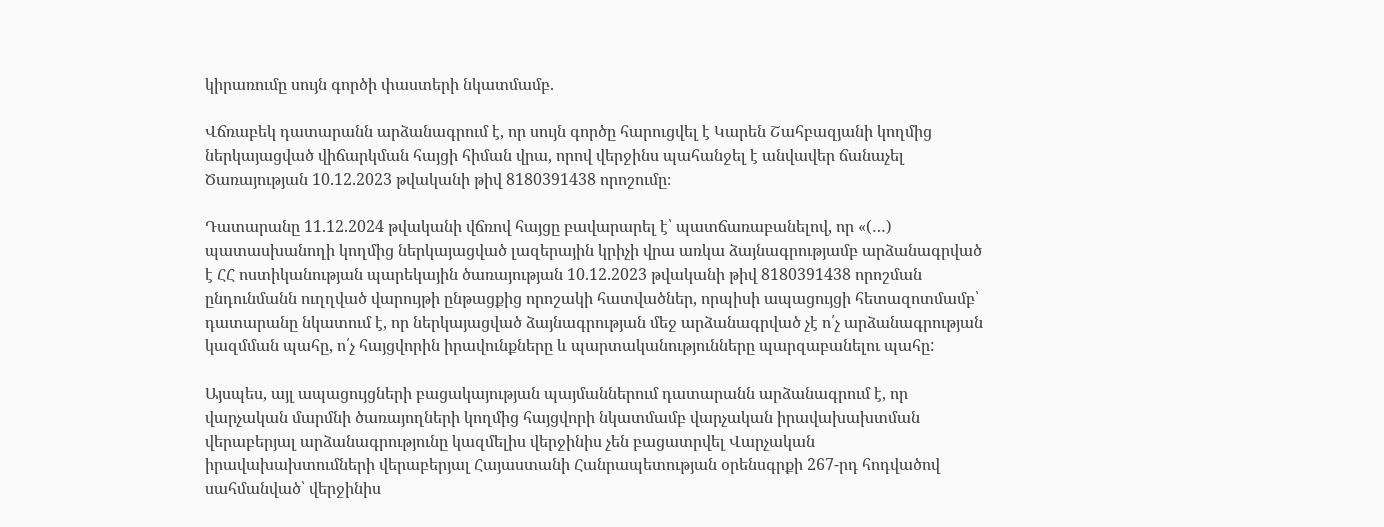կիրառումը սույն գործի փաստերի նկատմամբ.

Վճռաբեկ դատարանն արձանագրում է, որ սույն գործը հարուցվել է Կարեն Շահբազյանի կողմից ներկայացված վիճարկման հայցի հիման վրա, որով վերջինս պահանջել է անվավեր ճանաչել Ծառայության 10.12.2023 թվականի թիվ 8180391438 որոշումը։

Դատարանը 11.12.2024 թվականի վճռով հայցը բավարարել է՝ պատճառաբանելով, որ «(…) պատասխանողի կողմից ներկայացված լազերային կրիչի վրա առկա ձայնագրությամբ արձանագրված է ՀՀ ոստիկանության պարեկային ծառայության 10.12.2023 թվականի թիվ 8180391438 որոշման ընդունմանն ուղղված վարույթի ընթացքից որոշակի հատվածներ, որպիսի ապացույցի հետազոտմամբ՝ դատարանը նկատում է, որ ներկայացված ձայնագրության մեջ արձանագրված չէ ո՛չ արձանագրության կազմման պահը, ո՛չ հայցվորին իրավունքները և պարտականությունները պարզաբանելու պահը:

Այսպես, այլ ապացույցների բացակայության պայմաններում դատարանն արձանագրում է, որ վարչական մարմնի ծառայողների կողմից հայցվորի նկատմամբ վարչական իրավախախտման վերաբերյալ արձանագրությունը կազմելիս վերջինիս չեն բացատրվել Վարչական իրավախախտումների վերաբերյալ Հայաստանի Հանրապետության օրենսգրքի 267-րդ հոդվածով սահմանված՝ վերջինիս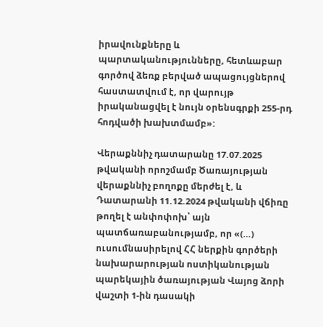իրավունքները և պարտականությունները, հետևաբար գործով ձեռք բերված ապացույցներով հաստատվում է, որ վարույթ իրականացվել է նույն օրենսգրքի 255-րդ հոդվածի խախտմամբ»:

Վերաքննիչ դատարանը 17.07.2025 թվականի որոշմամբ Ծառայության վերաքննիչ բողոքը մերժել է, և Դատարանի 11.12.2024 թվականի վճիռը թողել է անփոփոխ՝ այն պատճառաբանությամբ, որ «(…) ուսումնասիրելով ՀՀ ներքին գործերի նախարարության ոստիկանության պարեկային ծառայության Վայոց ձորի վաշտի 1-ին դասակի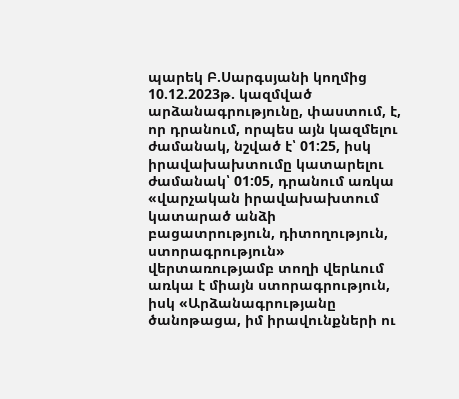պարեկ Բ.Սարգսյանի կողմից 10.12.2023թ. կազմված արձանագրությունը, փաստում, է, որ դրանում, որպես այն կազմելու ժամանակ, նշված է՝ 01:25, իսկ իրավախախտումը կատարելու ժամանակ՝ 01:05, դրանում առկա «վարչական իրավախախտում կատարած անձի բացատրություն, դիտողություն, ստորագրություն» վերտառությամբ տողի վերևում առկա է միայն ստորագրություն, իսկ «Արձանագրությանը ծանոթացա, իմ իրավունքների ու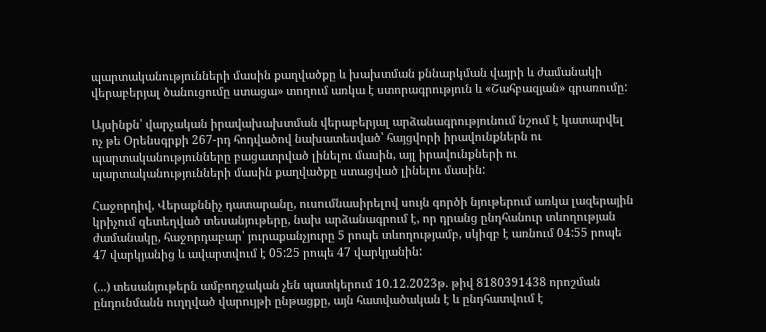պարտականությունների մասին քաղվածքը և խախտման քննարկման վայրի և ժամանակի վերաբերյալ ծանուցումը ստացա» տողում առկա է ստորագրություն և «Շահբազյան» գրառումը:

Այսինքն՝ վարչական իրավախախտման վերաբերյալ արձանագրությունում նշում է կատարվել ոչ թե Օրենսգրքի 267-րդ հոդվածով նախատեսված՝ հայցվորի իրավունքներն ու պարտականությունները բացատրված լինելու մասին, այլ իրավունքների ու պարտականությունների մասին քաղվածքը ստացված լինելու մասին:

Հաջորդիվ, Վերաքննիչ դատարանը, ուսումնասիրելով սույն գործի նյութերում առկա լազերային կրիչում զետեղված տեսանյութերը, նախ արձանագրում է, որ դրանց ընդհանուր տևողության ժամանակը, հաջորդաբար՝ յուրաքանչյուրը 5 րոպե տևողությամբ, սկիզբ է առնում 04:55 րոպե 47 վարկյանից և ավարտվում է 05:25 րոպե 47 վարկյանին:

(...) տեսանյութերն ամբողջական չեն պատկերում 10.12.2023թ. թիվ 8180391438 որոշման ընդունմանն ուղղված վարույթի ընթացքը, այն հատվածական է և ընդհատվում է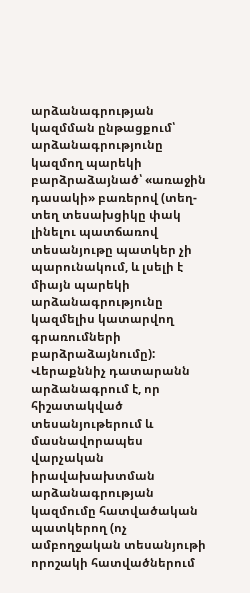արձանագրության կազմման ընթացքում՝ արձանագրությունը կազմող պարեկի բարձրաձայնած՝ «առաջին դասակի» բառերով (տեղ-տեղ տեսախցիկը փակ լինելու պատճառով տեսանյութը պատկեր չի պարունակում, և լսելի է միայն պարեկի արձանագրությունը կազմելիս կատարվող գրառումների բարձրաձայնումը): Վերաքննիչ դատարանն արձանագրում է, որ հիշատակված տեսանյութերում և մասնավորապես վարչական իրավախախտման արձանագրության կազմումը հատվածական պատկերող (ոչ ամբողջական տեսանյութի որոշակի հատվածներում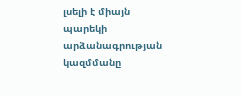լսելի է միայն պարեկի արձանագրության կազմմանը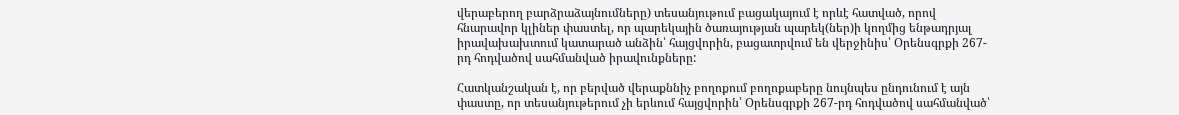վերաբերող բարձրաձայնումները) տեսանյութում բացակայում է որևէ հատված, որով հնարավոր կլիներ փաստել, որ պարեկային ծառայության պարեկ(ներ)ի կողմից ենթադրյալ իրավախախտում կատարած անձին՝ հայցվորին, բացատրվում են վերջինիս՝ Օրենսգրքի 267-րդ հոդվածով սահմանված իրավունքները:

Հատկանշական է, որ բերված վերաքննիչ բողոքում բողոքաբերը նույնպես ընդունում է այն փաստը, որ տեսանյութերում չի երևում հայցվորին՝ Օրենսգրքի 267-րդ հոդվածով սահմանված՝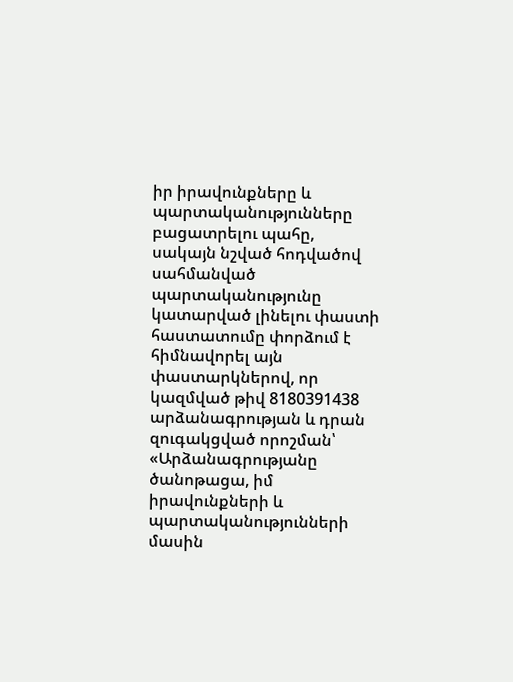իր իրավունքները և պարտականությունները բացատրելու պահը, սակայն նշված հոդվածով սահմանված պարտականությունը կատարված լինելու փաստի հաստատումը փորձում է հիմնավորել այն փաստարկներով, որ կազմված թիվ 8180391438 արձանագրության և դրան զուգակցված որոշման՝ «Արձանագրությանը ծանոթացա, իմ իրավունքների և պարտականությունների մասին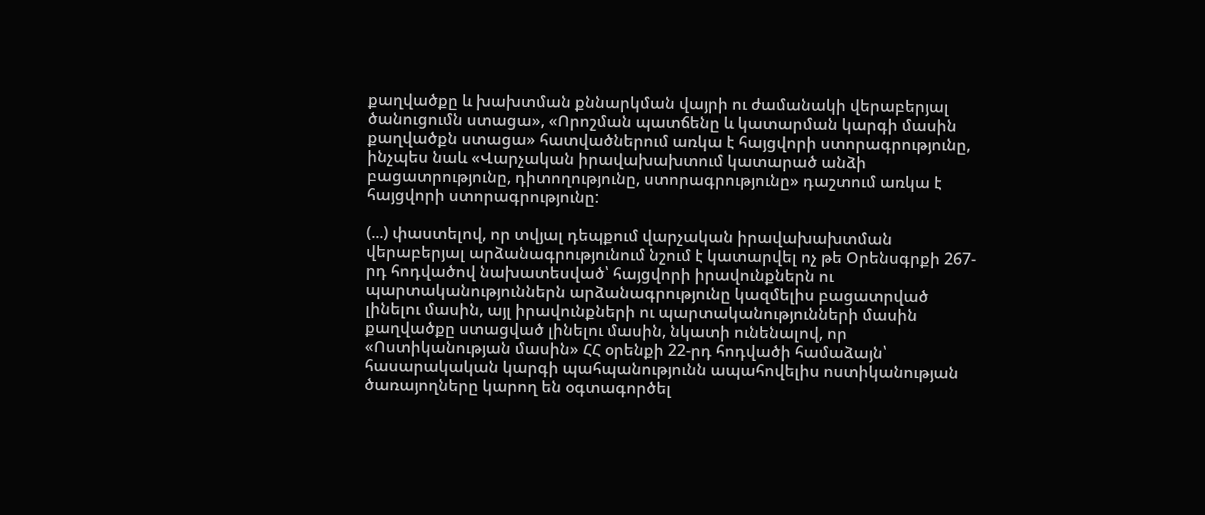քաղվածքը և խախտման քննարկման վայրի ու ժամանակի վերաբերյալ ծանուցումն ստացա», «Որոշման պատճենը և կատարման կարգի մասին քաղվածքն ստացա» հատվածներում առկա է հայցվորի ստորագրությունը, ինչպես նաև «Վարչական իրավախախտում կատարած անձի բացատրությունը, դիտողությունը, ստորագրությունը» դաշտում առկա է հայցվորի ստորագրությունը:

(...) փաստելով, որ տվյալ դեպքում վարչական իրավախախտման վերաբերյալ արձանագրությունում նշում է կատարվել ոչ թե Օրենսգրքի 267-րդ հոդվածով նախատեսված՝ հայցվորի իրավունքներն ու պարտականություններն արձանագրությունը կազմելիս բացատրված լինելու մասին, այլ իրավունքների ու պարտականությունների մասին քաղվածքը ստացված լինելու մասին, նկատի ունենալով, որ «Ոստիկանության մասին» ՀՀ օրենքի 22-րդ հոդվածի համաձայն՝ հասարակական կարգի պահպանությունն ապահովելիս ոստիկանության ծառայողները կարող են օգտագործել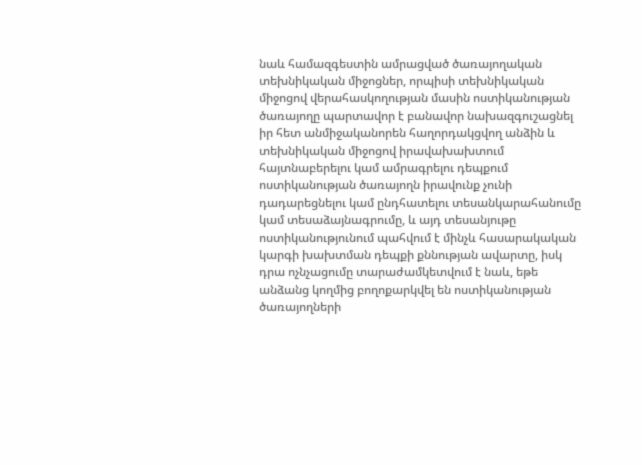նաև համազգեստին ամրացված ծառայողական տեխնիկական միջոցներ, որպիսի տեխնիկական միջոցով վերահասկողության մասին ոստիկանության ծառայողը պարտավոր է բանավոր նախազգուշացնել իր հետ անմիջականորեն հաղորդակցվող անձին և տեխնիկական միջոցով իրավախախտում հայտնաբերելու կամ ամրագրելու դեպքում ոստիկանության ծառայողն իրավունք չունի դադարեցնելու կամ ընդհատելու տեսանկարահանումը կամ տեսաձայնագրումը, և այդ տեսանյութը ոստիկանությունում պահվում է մինչև հասարակական կարգի խախտման դեպքի քննության ավարտը, իսկ դրա ոչնչացումը տարաժամկետվում է նաև, եթե անձանց կողմից բողոքարկվել են ոստիկանության ծառայողների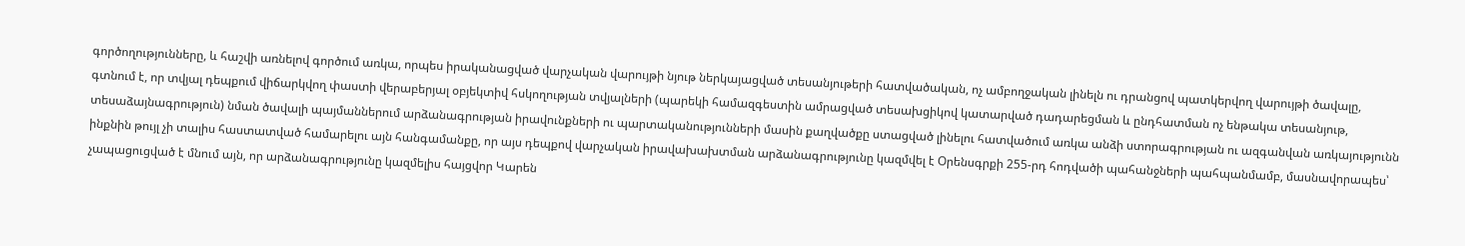գործողությունները, և հաշվի առնելով գործում առկա, որպես իրականացված վարչական վարույթի նյութ ներկայացված տեսանյութերի հատվածական, ոչ ամբողջական լինելն ու դրանցով պատկերվող վարույթի ծավալը, գտնում է, որ տվյալ դեպքում վիճարկվող փաստի վերաբերյալ օբյեկտիվ հսկողության տվյալների (պարեկի համազգեստին ամրացված տեսախցիկով կատարված դադարեցման և ընդհատման ոչ ենթակա տեսանյութ, տեսաձայնագրություն) նման ծավալի պայմաններում արձանագրության իրավունքների ու պարտականությունների մասին քաղվածքը ստացված լինելու հատվածում առկա անձի ստորագրության ու ազգանվան առկայությունն ինքնին թույլ չի տալիս հաստատված համարելու այն հանգամանքը, որ այս դեպքով վարչական իրավախախտման արձանագրությունը կազմվել է Օրենսգրքի 255-րդ հոդվածի պահանջների պահպանմամբ, մասնավորապես՝ չապացուցված է մնում այն, որ արձանագրությունը կազմելիս հայցվոր Կարեն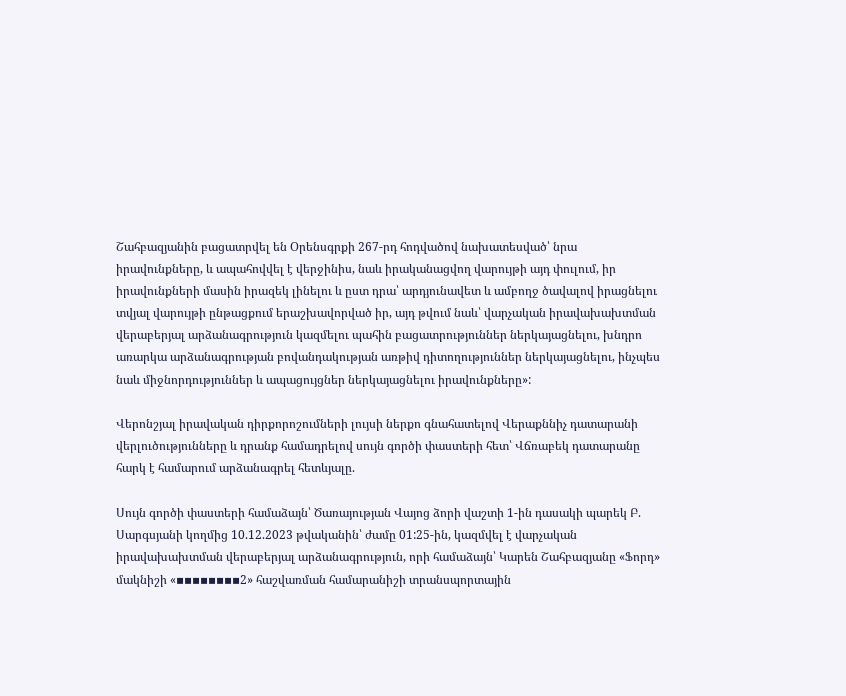Շահբազյանին բացատրվել են Օրենսգրքի 267-րդ հոդվածով նախատեսված՝ նրա իրավունքները, և ապահովվել է վերջինիս, նաև իրականացվող վարույթի այդ փուլում, իր իրավունքների մասին իրազեկ լինելու և ըստ դրա՝ արդյունավետ և ամբողջ ծավալով իրացնելու տվյալ վարույթի ընթացքում երաշխավորված իր, այդ թվում նաև՝ վարչական իրավախախտման վերաբերյալ արձանագրություն կազմելու պահին բացատրություններ ներկայացնելու, խնդրո առարկա արձանագրության բովանդակության առթիվ դիտողություններ ներկայացնելու, ինչպես նաև միջնորդություններ և ապացույցներ ներկայացնելու իրավունքները»:

Վերոնշյալ իրավական դիրքորոշումների լույսի ներքո գնահատելով Վերաքննիչ դատարանի վերլուծությունները և դրանք համադրելով սույն գործի փաստերի հետ՝ Վճռաբեկ դատարանը հարկ է համարում արձանագրել հետևյալը.

Սույն գործի փաստերի համաձայն՝ Ծառայության Վայոց ձորի վաշտի 1-ին դասակի պարեկ Բ. Սարգսյանի կողմից 10.12.2023 թվականին՝ ժամը 01:25-ին, կազմվել է վարչական իրավախախտման վերաբերյալ արձանագրություն, որի համաձայն՝ Կարեն Շահբազյանը «Ֆորդ» մակնիշի «▪▪▪▪▪▪▪▪2» հաշվառման համարանիշի տրանսպորտային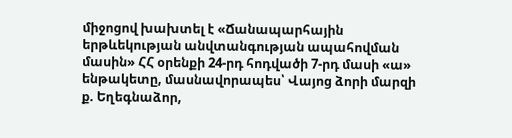միջոցով խախտել է «Ճանապարհային երթևեկության անվտանգության ապահովման մասին» ՀՀ օրենքի 24-րդ հոդվածի 7-րդ մասի «ա» ենթակետը, մասնավորապես՝ Վայոց ձորի մարզի ք. Եղեգնաձոր,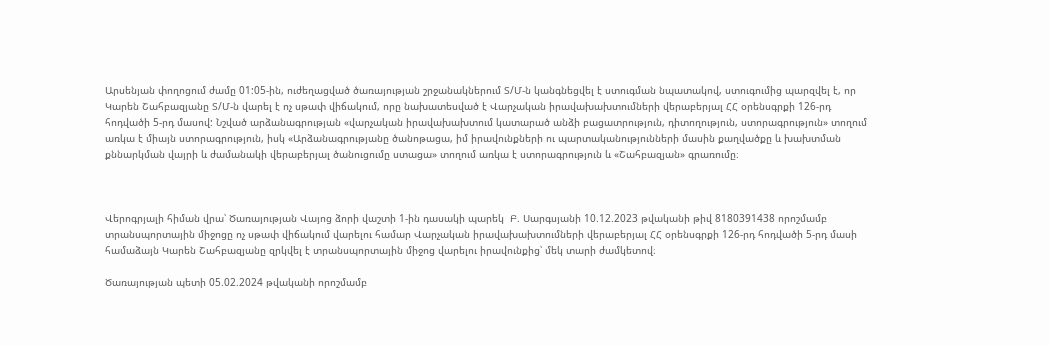Արսենյան փողոցում ժամը 01:05-ին, ուժեղացված ծառայության շրջանակներում Տ/Մ-ն կանգնեցվել է ստուգման նպատակով, ստուգումից պարզվել է, որ Կարեն Շահբազյանը Տ/Մ-ն վարել է ոչ սթափ վիճակում, որը նախատեսված է Վարչական իրավախախտումների վերաբերյալ ՀՀ օրենսգրքի 126-րդ հոդվածի 5-րդ մասով: Նշված արձանագրության «վարչական իրավախախտում կատարած անձի բացատրություն, դիտողություն, ստորագրություն» տողում առկա է միայն ստորագրություն, իսկ «Արձանագրությանը ծանոթացա, իմ իրավունքների ու պարտականությունների մասին քաղվածքը և խախտման քննարկման վայրի և ժամանակի վերաբերյալ ծանուցումը ստացա» տողում առկա է ստորագրություն և «Շահբազյան» գրառումը։



Վերոգրյալի հիման վրա՝ Ծառայության Վայոց ձորի վաշտի 1-ին դասակի պարեկ  Բ. Սարգսյանի 10.12.2023 թվականի թիվ 8180391438 որոշմամբ տրանսպորտային միջոցը ոչ սթափ վիճակում վարելու համար Վարչական իրավախախտումների վերաբերյալ ՀՀ օրենսգրքի 126-րդ հոդվածի 5-րդ մասի համաձայն Կարեն Շահբազյանը զրկվել է տրանսպորտային միջոց վարելու իրավունքից՝ մեկ տարի ժամկետով։

Ծառայության պետի 05.02.2024 թվականի որոշմամբ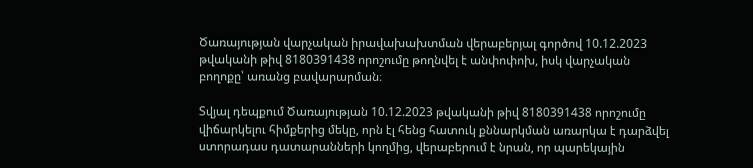Ծառայության վարչական իրավախախտման վերաբերյալ գործով 10.12.2023 թվականի թիվ 8180391438 որոշումը թողնվել է անփոփոխ, իսկ վարչական բողոքը՝ առանց բավարարման։

Տվյալ դեպքում Ծառայության 10.12.2023 թվականի թիվ 8180391438 որոշումը վիճարկելու հիմքերից մեկը, որն էլ հենց հատուկ քննարկման առարկա է դարձվել ստորադաս դատարանների կողմից, վերաբերում է նրան, որ պարեկային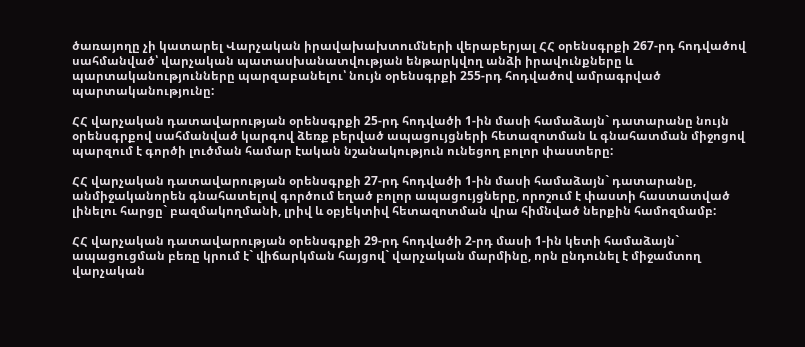ծառայողը չի կատարել Վարչական իրավախախտումների վերաբերյալ ՀՀ օրենսգրքի 267-րդ հոդվածով սահմանված՝ վարչական պատասխանատվության ենթարկվող անձի իրավունքները և պարտականությունները պարզաբանելու՝ նույն օրենսգրքի 255-րդ հոդվածով ամրագրված պարտականությունը:

ՀՀ վարչական դատավարության օրենսգրքի 25-րդ հոդվածի 1-ին մասի համաձայն` դատարանը նույն օրենսգրքով սահմանված կարգով ձեռք բերված ապացույցների հետազոտման և գնահատման միջոցով պարզում է գործի լուծման համար էական նշանակություն ունեցող բոլոր փաստերը:

ՀՀ վարչական դատավարության օրենսգրքի 27-րդ հոդվածի 1-ին մասի համաձայն` դատարանը, անմիջականորեն գնահատելով գործում եղած բոլոր ապացույցները, որոշում է փաստի հաստատված լինելու հարցը` բազմակողմանի, լրիվ և օբյեկտիվ հետազոտման վրա հիմնված ներքին համոզմամբ:

ՀՀ վարչական դատավարության օրենսգրքի 29-րդ հոդվածի 2-րդ մասի 1-ին կետի համաձայն` ապացուցման բեռը կրում է` վիճարկման հայցով` վարչական մարմինը, որն ընդունել է միջամտող վարչական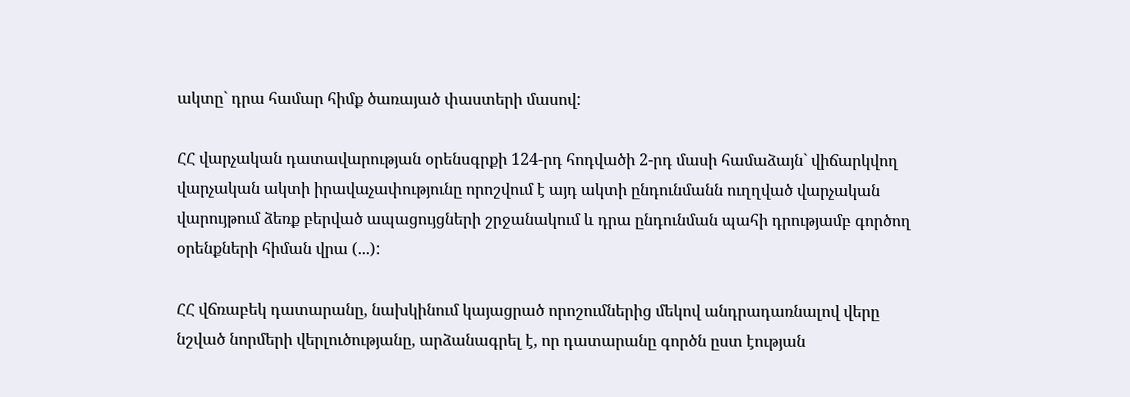ակտը` դրա համար հիմք ծառայած փաստերի մասով:

ՀՀ վարչական դատավարության օրենսգրքի 124-րդ հոդվածի 2-րդ մասի համաձայն` վիճարկվող վարչական ակտի իրավաչափությունը որոշվում է այդ ակտի ընդունմանն ուղղված վարչական վարույթում ձեռք բերված ապացույցների շրջանակում և դրա ընդունման պահի դրությամբ գործող օրենքների հիման վրա (...):

ՀՀ վճռաբեկ դատարանը, նախկինում կայացրած որոշումներից մեկով անդրադառնալով վերը նշված նորմերի վերլուծությանը, արձանագրել է, որ դատարանը գործն ըստ էության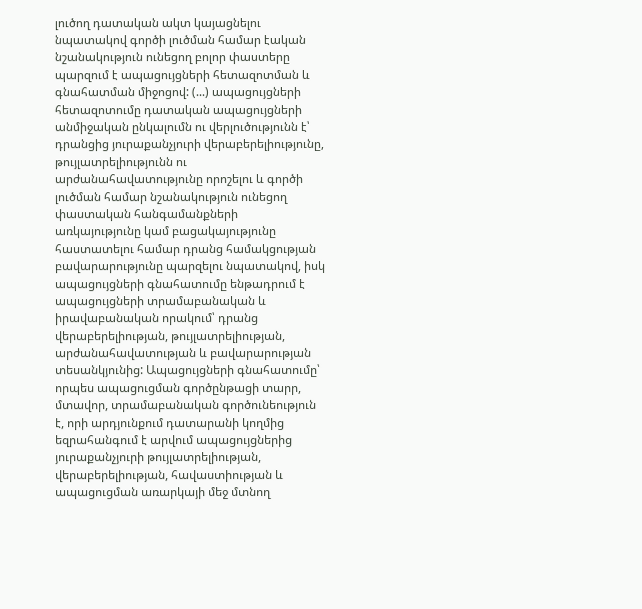լուծող դատական ակտ կայացնելու նպատակով գործի լուծման համար էական նշանակություն ունեցող բոլոր փաստերը պարզում է ապացույցների հետազոտման և գնահատման միջոցով: (...) ապացույցների հետազոտումը դատական ապացույցների անմիջական ընկալումն ու վերլուծությունն է՝ դրանցից յուրաքանչյուրի վերաբերելիությունը, թույլատրելիությունն ու արժանահավատությունը որոշելու և գործի լուծման համար նշանակություն ունեցող փաստական հանգամանքների առկայությունը կամ բացակայությունը հաստատելու համար դրանց համակցության բավարարությունը պարզելու նպատակով, իսկ ապացույցների գնահատումը ենթադրում է ապացույցների տրամաբանական և իրավաբանական որակում՝ դրանց վերաբերելիության, թույլատրելիության, արժանահավատության և բավարարության տեսանկյունից: Ապացույցների գնահատումը՝ որպես ապացուցման գործընթացի տարր, մտավոր, տրամաբանական գործունեություն է, որի արդյունքում դատարանի կողմից եզրահանգում է արվում ապացույցներից յուրաքանչյուրի թույլատրելիության, վերաբերելիության, հավաստիության և ապացուցման առարկայի մեջ մտնող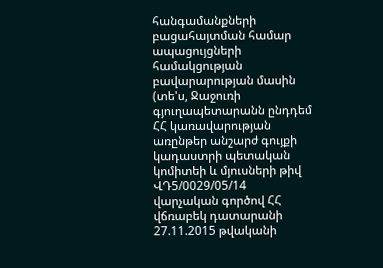հանգամանքների  բացահայտման համար ապացույցների համակցության բավարարության մասին (տե'ս, Ջաջուռի գյուղապետարանն ընդդեմ ՀՀ կառավարության առընթեր անշարժ գույքի կադաստրի պետական կոմիտեի և մյուսների թիվ ՎԴ5/0029/05/14 վարչական գործով ՀՀ վճռաբեկ դատարանի 27.11.2015 թվականի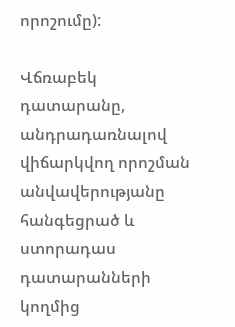որոշումը):

Վճռաբեկ դատարանը, անդրադառնալով վիճարկվող որոշման անվավերությանը հանգեցրած և ստորադաս դատարանների կողմից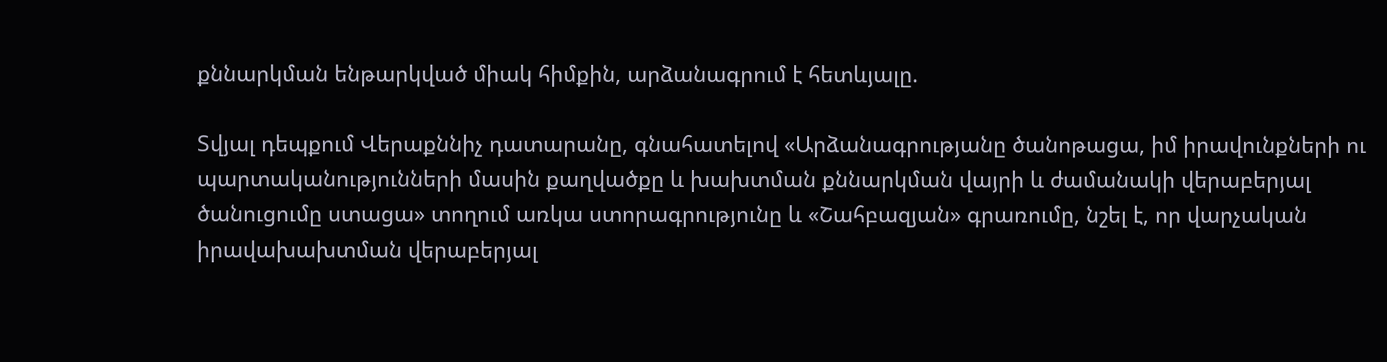քննարկման ենթարկված միակ հիմքին, արձանագրում է հետևյալը.

Տվյալ դեպքում Վերաքննիչ դատարանը, գնահատելով «Արձանագրությանը ծանոթացա, իմ իրավունքների ու պարտականությունների մասին քաղվածքը և խախտման քննարկման վայրի և ժամանակի վերաբերյալ ծանուցումը ստացա» տողում առկա ստորագրությունը և «Շահբազյան» գրառումը, նշել է, որ վարչական իրավախախտման վերաբերյալ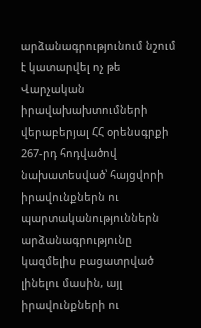արձանագրությունում նշում է կատարվել ոչ թե Վարչական իրավախախտումների վերաբերյալ ՀՀ օրենսգրքի 267-րդ հոդվածով նախատեսված՝ հայցվորի իրավունքներն ու պարտականություններն արձանագրությունը կազմելիս բացատրված լինելու մասին, այլ իրավունքների ու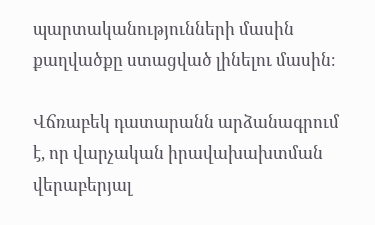պարտականությունների մասին քաղվածքը ստացված լինելու մասին։

Վճռաբեկ դատարանն արձանագրում է, որ վարչական իրավախախտման վերաբերյալ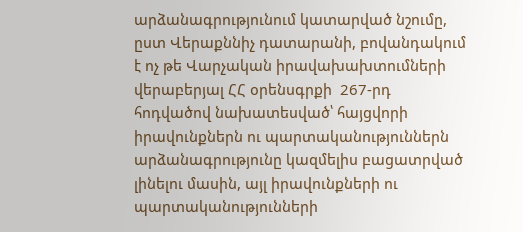արձանագրությունում կատարված նշումը, ըստ Վերաքննիչ դատարանի, բովանդակում է ոչ թե Վարչական իրավախախտումների վերաբերյալ ՀՀ օրենսգրքի  267-րդ հոդվածով նախատեսված՝ հայցվորի իրավունքներն ու պարտականություններն արձանագրությունը կազմելիս բացատրված լինելու մասին, այլ իրավունքների ու պարտականությունների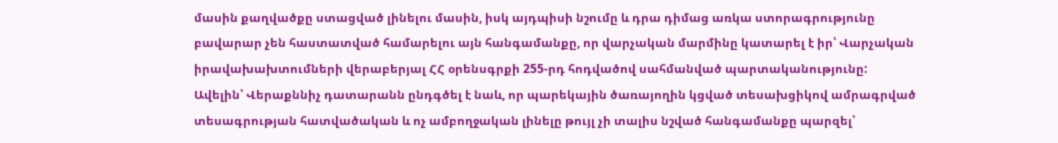մասին քաղվածքը ստացված լինելու մասին, իսկ այդպիսի նշումը և դրա դիմաց առկա ստորագրությունը բավարար չեն հաստատված համարելու այն հանգամանքը, որ վարչական մարմինը կատարել է իր՝ Վարչական իրավախախտումների վերաբերյալ ՀՀ օրենսգրքի 255-րդ հոդվածով սահմանված պարտականությունը: Ավելին՝ Վերաքննիչ դատարանն ընդգծել է նաև, որ պարեկային ծառայողին կցված տեսախցիկով ամրագրված տեսագրության հատվածական և ոչ ամբողջական լինելը թույլ չի տալիս նշված հանգամանքը պարզել՝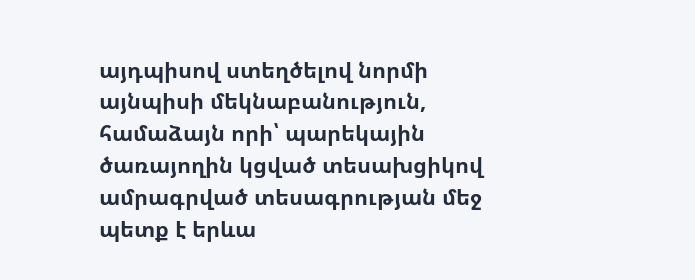այդպիսով ստեղծելով նորմի այնպիսի մեկնաբանություն, համաձայն որի՝ պարեկային ծառայողին կցված տեսախցիկով ամրագրված տեսագրության մեջ պետք է երևա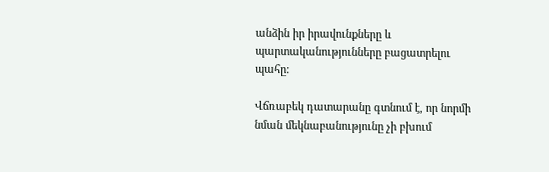անձին իր իրավունքները և պարտականությունները բացատրելու պահը:

Վճռաբեկ դատարանը գտնում է, որ նորմի նման մեկնաբանությունը չի բխում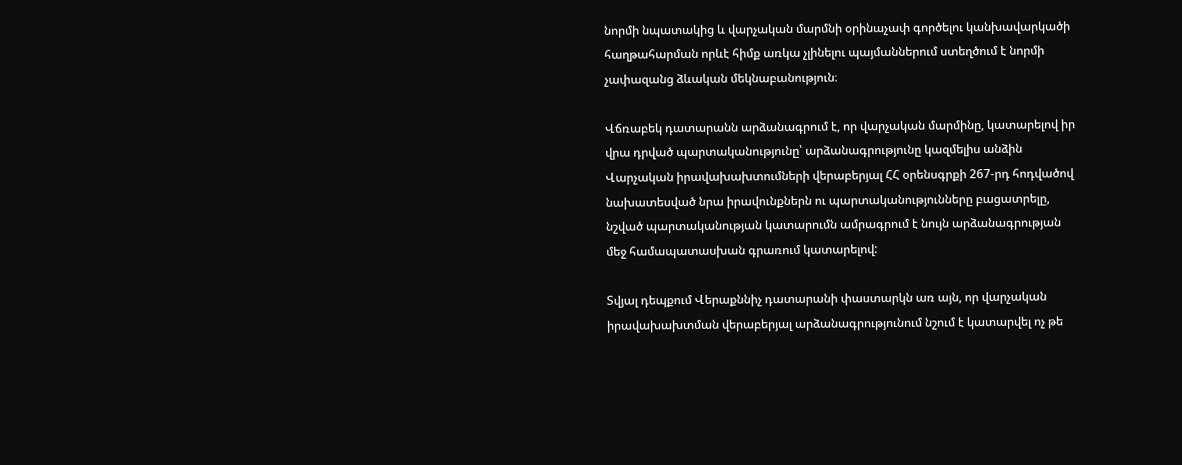նորմի նպատակից և վարչական մարմնի օրինաչափ գործելու կանխավարկածի հաղթահարման որևէ հիմք առկա չլինելու պայմաններում ստեղծում է նորմի չափազանց ձևական մեկնաբանություն։

Վճռաբեկ դատարանն արձանագրում է, որ վարչական մարմինը, կատարելով իր վրա դրված պարտականությունը՝ արձանագրությունը կազմելիս անձին Վարչական իրավախախտումների վերաբերյալ ՀՀ օրենսգրքի 267-րդ հոդվածով նախատեսված նրա իրավունքներն ու պարտականությունները բացատրելը, նշված պարտականության կատարումն ամրագրում է նույն արձանագրության մեջ համապատասխան գրառում կատարելով:

Տվյալ դեպքում Վերաքննիչ դատարանի փաստարկն առ այն, որ վարչական իրավախախտման վերաբերյալ արձանագրությունում նշում է կատարվել ոչ թե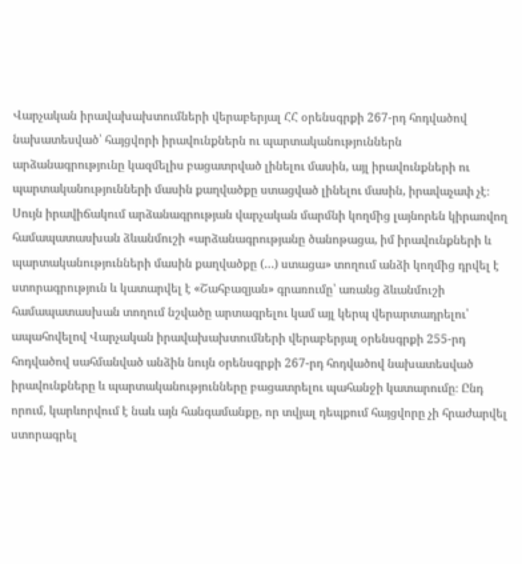Վարչական իրավախախտումների վերաբերյալ ՀՀ օրենսգրքի 267-րդ հոդվածով նախատեսված՝ հայցվորի իրավունքներն ու պարտականություններն արձանագրությունը կազմելիս բացատրված լինելու մասին, այլ իրավունքների ու պարտականությունների մասին քաղվածքը ստացված լինելու մասին, իրավաչափ չէ։ Սույն իրավիճակում արձանագրության վարչական մարմնի կողմից լայնորեն կիրառվող համապատասխան ձևանմուշի «արձանագրությանը ծանոթացա, իմ իրավունքների և պարտականությունների մասին քաղվածքը (…) ստացա» տողում անձի կողմից դրվել է ստորագրություն և կատարվել է «Շահբազյան» գրառումը՝ առանց ձևանմուշի համապատասխան տողում նշվածը արտագրելու կամ այլ կերպ վերարտադրելու՝ ապահովելով Վարչական իրավախախտումների վերաբերյալ օրենսգրքի 255-րդ հոդվածով սահմանված անձին նույն օրենսգրքի 267-րդ հոդվածով նախատեսված իրավունքները և պարտականությունները բացատրելու պահանջի կատարումը։ Ընդ որում, կարևորվում է նաև այն հանգամանքը, որ տվյալ դեպքում հայցվորը չի հրաժարվել ստորագրել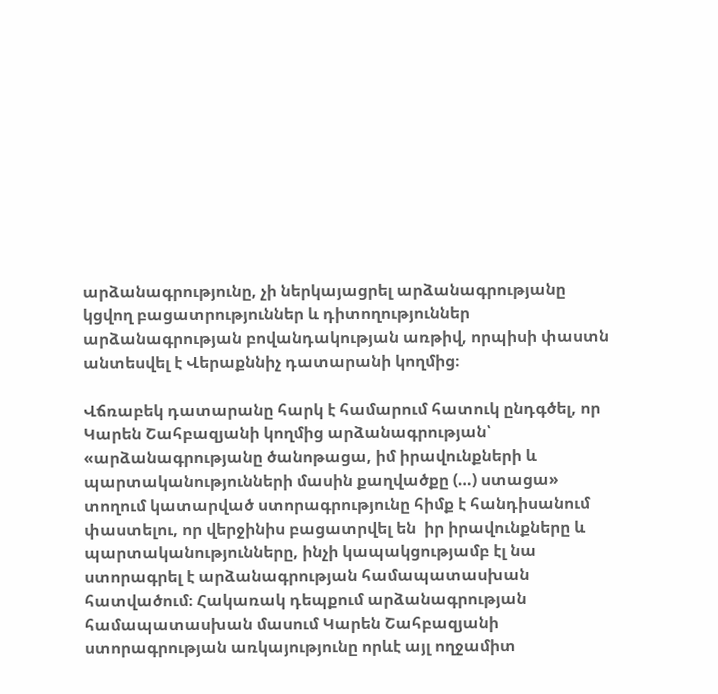արձանագրությունը, չի ներկայացրել արձանագրությանը կցվող բացատրություններ և դիտողություններ արձանագրության բովանդակության առթիվ, որպիսի փաստն անտեսվել է Վերաքննիչ դատարանի կողմից։

Վճռաբեկ դատարանը հարկ է համարում հատուկ ընդգծել, որ Կարեն Շահբազյանի կողմից արձանագրության՝ «արձանագրությանը ծանոթացա, իմ իրավունքների և պարտականությունների մասին քաղվածքը (…) ստացա» տողում կատարված ստորագրությունը հիմք է հանդիսանում փաստելու, որ վերջինիս բացատրվել են  իր իրավունքները և պարտականությունները, ինչի կապակցությամբ էլ նա ստորագրել է արձանագրության համապատասխան հատվածում։ Հակառակ դեպքում արձանագրության համապատասխան մասում Կարեն Շահբազյանի ստորագրության առկայությունը որևէ այլ ողջամիտ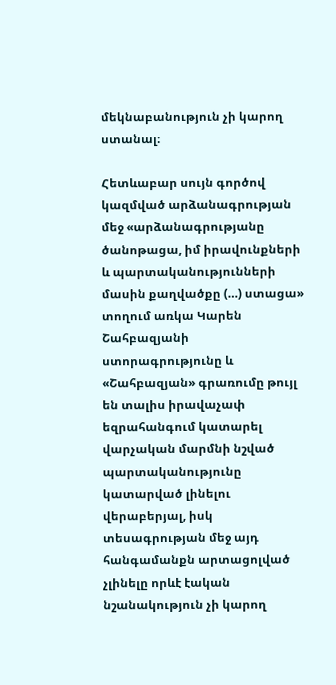մեկնաբանություն չի կարող ստանալ։

Հետևաբար սույն գործով կազմված արձանագրության մեջ «արձանագրությանը ծանոթացա, իմ իրավունքների և պարտականությունների մասին քաղվածքը (…) ստացա»  տողում առկա Կարեն Շահբազյանի ստորագրությունը և «Շահբազյան» գրառումը թույլ են տալիս իրավաչափ եզրահանգում կատարել վարչական մարմնի նշված պարտականությունը կատարված լինելու վերաբերյալ, իսկ տեսագրության մեջ այդ հանգամանքն արտացոլված չլինելը որևէ էական նշանակություն չի կարող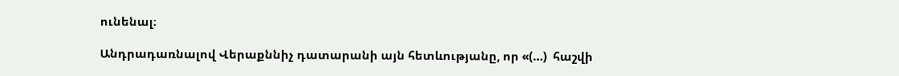ունենալ։

Անդրադառնալով Վերաքննիչ դատարանի այն հետևությանը, որ «(…)  հաշվի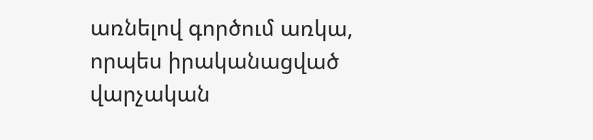առնելով գործում առկա, որպես իրականացված վարչական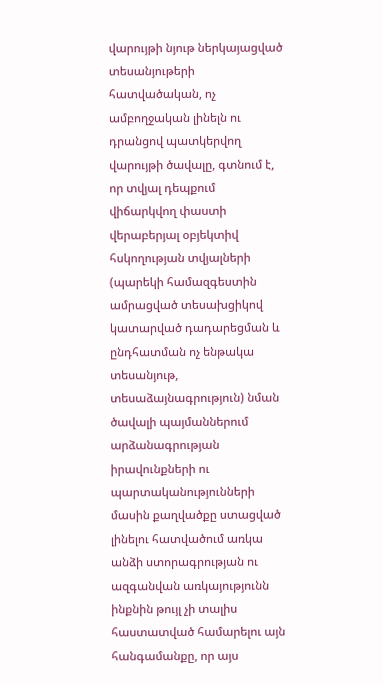վարույթի նյութ ներկայացված տեսանյութերի հատվածական, ոչ ամբողջական լինելն ու դրանցով պատկերվող վարույթի ծավալը, գտնում է, որ տվյալ դեպքում վիճարկվող փաստի վերաբերյալ օբյեկտիվ հսկողության տվյալների (պարեկի համազգեստին ամրացված տեսախցիկով կատարված դադարեցման և ընդհատման ոչ ենթակա տեսանյութ, տեսաձայնագրություն) նման ծավալի պայմաններում արձանագրության իրավունքների ու պարտականությունների մասին քաղվածքը ստացված լինելու հատվածում առկա անձի ստորագրության ու ազգանվան առկայությունն ինքնին թույլ չի տալիս հաստատված համարելու այն հանգամանքը, որ այս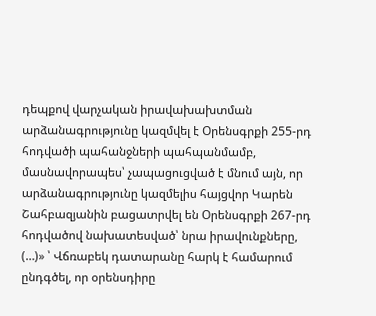դեպքով վարչական իրավախախտման արձանագրությունը կազմվել է Օրենսգրքի 255-րդ հոդվածի պահանջների պահպանմամբ, մասնավորապես՝ չապացուցված է մնում այն, որ արձանագրությունը կազմելիս հայցվոր Կարեն Շահբազյանին բացատրվել են Օրենսգրքի 267-րդ հոդվածով նախատեսված՝ նրա իրավունքները, (…)» ՝ Վճռաբեկ դատարանը հարկ է համարում ընդգծել, որ օրենսդիրը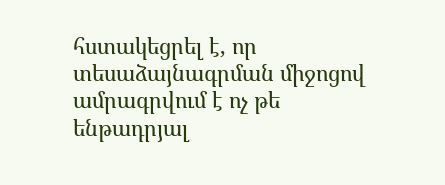հստակեցրել է, որ տեսաձայնագրման միջոցով ամրագրվում է ոչ թե ենթադրյալ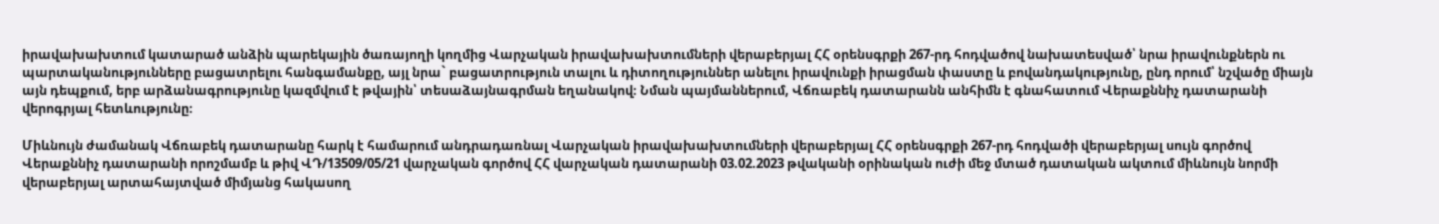իրավախախտում կատարած անձին պարեկային ծառայողի կողմից Վարչական իրավախախտումների վերաբերյալ ՀՀ օրենսգրքի 267-րդ հոդվածով նախատեսված՝ նրա իրավունքներն ու պարտականությունները բացատրելու հանգամանքը, այլ նրա` բացատրություն տալու և դիտողություններ անելու իրավունքի իրացման փաստը և բովանդակությունը, ընդ որում՝ նշվածը միայն այն դեպքում, երբ արձանագրությունը կազմվում է թվային՝ տեսաձայնագրման եղանակով։ Նման պայմաններում, Վճռաբեկ դատարանն անհիմն է գնահատում Վերաքննիչ դատարանի վերոգրյալ հետևությունը։

Միևնույն ժամանակ Վճռաբեկ դատարանը հարկ է համարում անդրադառնալ Վարչական իրավախախտումների վերաբերյալ ՀՀ օրենսգրքի 267-րդ հոդվածի վերաբերյալ սույն գործով Վերաքննիչ դատարանի որոշմամբ և թիվ ՎԴ/13509/05/21 վարչական գործով ՀՀ վարչական դատարանի 03.02.2023 թվականի օրինական ուժի մեջ մտած դատական ակտում միևնույն նորմի վերաբերյալ արտահայտված միմյանց հակասող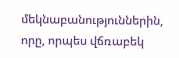մեկնաբանություններին, որը, որպես վճռաբեկ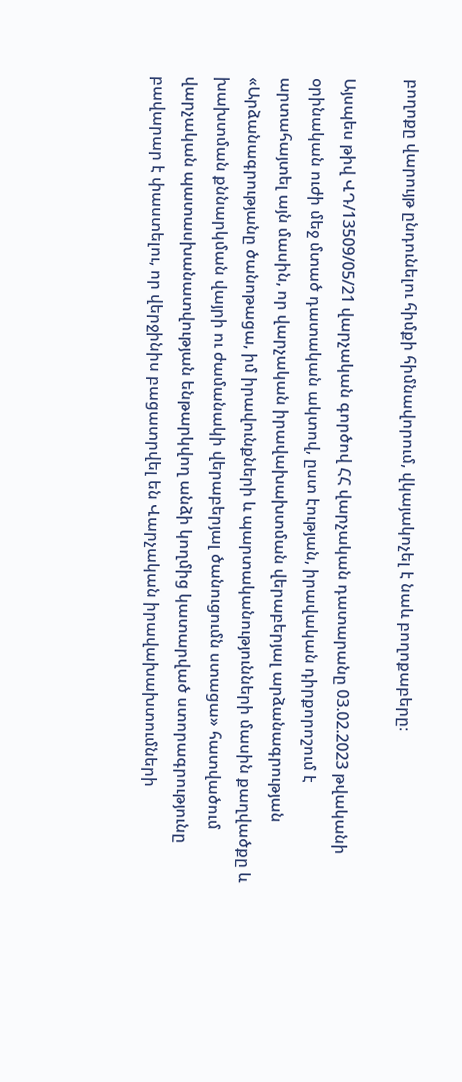բողոքը վարույթ ընդունելու հիմքի հիմնավորում, վկայակոչել է նաև բողոքաբերը։

Այսպես թիվ ՎԴ/13509/05/21 վարչական գործով ՀՀ վարչական դատարանը 03.02.2023 թվականի օրինական ուժի մեջ մտած դատական ակտով, ըստ էության, իրավական դիրքորոշում է արտահայտել այն մասին, որ վարչական իրավախախտման վերաբերյալ արձանագրության «Արձանագրությանը ծանոթացա, իմ իրավունքների և պարտականությունների մասին քաղվածքը և խախտման քննարկման վայրի ու ժամանակի վերաբերյալ ծանուցումն ստացա» հատվածում վարչական պատասխանատվության ենթարկվող անձի կողմից կատարված ստորագրությունը բավարար է փաստելու, որ վերջինիս բացատրվել են Վարչական իրավախախտումների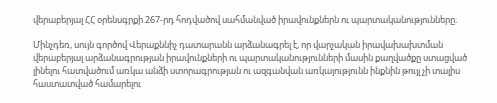վերաբերյալ ՀՀ օրենսգրքի 267-րդ հոդվածով սահմանված իրավունքներն ու պարտականությունները։

Մինչդեռ, սույն գործով Վերաքննիչ դատարանն արձանագրել է, որ վարչական իրավախախտման վերաբերյալ արձանագրության իրավունքների ու պարտականությունների մասին քաղվածքը ստացված լինելու հատվածում առկա անձի ստորագրության ու ազգանվան առկայությունն ինքնին թույլ չի տալիս հաստատված համարելու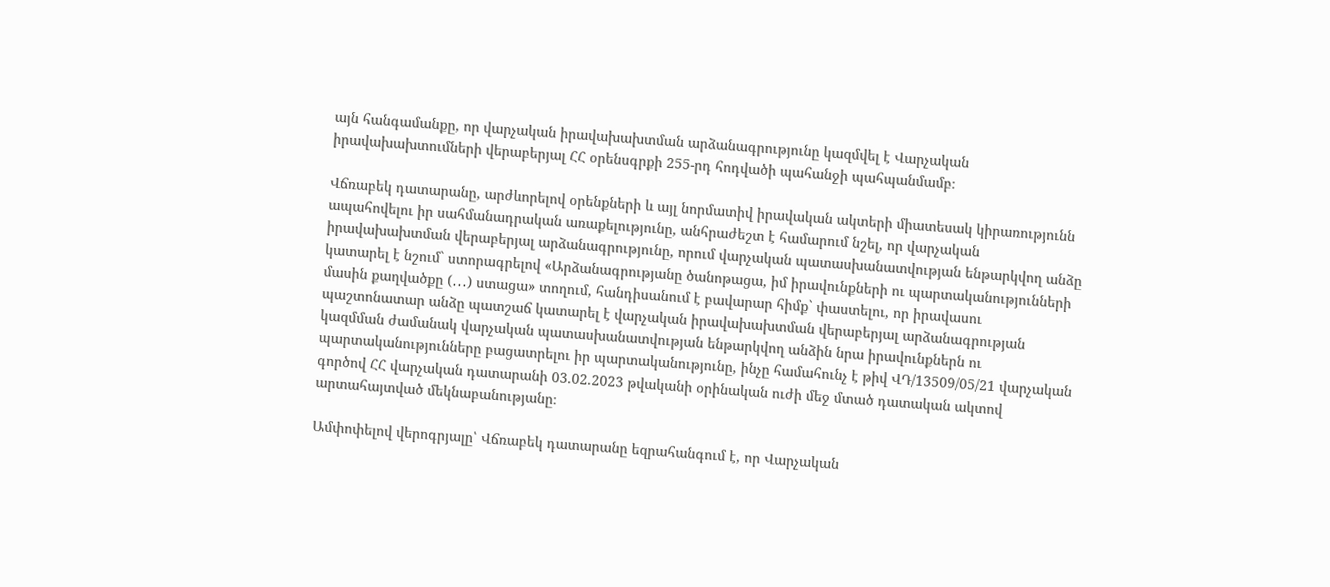այն հանգամանքը, որ վարչական իրավախախտման արձանագրությունը կազմվել է Վարչական իրավախախտումների վերաբերյալ ՀՀ օրենսգրքի 255-րդ հոդվածի պահանջի պահպանմամբ։

Վճռաբեկ դատարանը, արժևորելով օրենքների և այլ նորմատիվ իրավական ակտերի միատեսակ կիրառությունն ապահովելու իր սահմանադրական առաքելությունը, անհրաժեշտ է համարում նշել, որ վարչական իրավախախտման վերաբերյալ արձանագրությունը, որում վարչական պատասխանատվության ենթարկվող անձը կատարել է նշում` ստորագրելով «Արձանագրությանը ծանոթացա, իմ իրավունքների ու պարտականությունների մասին քաղվածքը (․․․) ստացա» տողում, հանդիսանում է բավարար հիմք` փաստելու, որ իրավասու պաշտոնատար անձը պատշաճ կատարել է վարչական իրավախախտման վերաբերյալ արձանագրության կազմման ժամանակ վարչական պատասխանատվության ենթարկվող անձին նրա իրավունքներն ու պարտականությունները բացատրելու իր պարտականությունը, ինչը համահունչ է թիվ ՎԴ/13509/05/21 վարչական գործով ՀՀ վարչական դատարանի 03.02.2023 թվականի օրինական ուժի մեջ մտած դատական ակտով արտահայտված մեկնաբանությանը։

Ամփոփելով վերոգրյալը՝ Վճռաբեկ դատարանը եզրահանգում է, որ Վարչական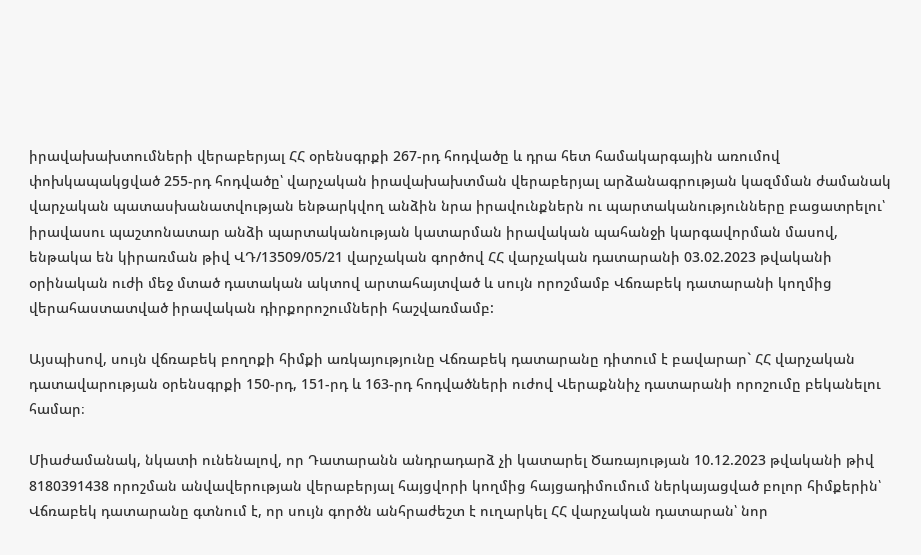իրավախախտումների վերաբերյալ ՀՀ օրենսգրքի 267-րդ հոդվածը և դրա հետ համակարգային առումով փոխկապակցված 255-րդ հոդվածը՝ վարչական իրավախախտման վերաբերյալ արձանագրության կազմման ժամանակ վարչական պատասխանատվության ենթարկվող անձին նրա իրավունքներն ու պարտականությունները բացատրելու՝ իրավասու պաշտոնատար անձի պարտականության կատարման իրավական պահանջի կարգավորման մասով, ենթակա են կիրառման թիվ ՎԴ/13509/05/21 վարչական գործով ՀՀ վարչական դատարանի 03.02.2023 թվականի օրինական ուժի մեջ մտած դատական ակտով արտահայտված և սույն որոշմամբ Վճռաբեկ դատարանի կողմից վերահաստատված իրավական դիրքորոշումների հաշվառմամբ:

Այսպիսով, սույն վճռաբեկ բողոքի հիմքի առկայությունը Վճռաբեկ դատարանը դիտում է բավարար` ՀՀ վարչական դատավարության օրենսգրքի 150-րդ, 151-րդ և 163-րդ հոդվածների ուժով Վերաքննիչ դատարանի որոշումը բեկանելու համար։

Միաժամանակ, նկատի ունենալով, որ Դատարանն անդրադարձ չի կատարել Ծառայության 10.12.2023 թվականի թիվ 8180391438 որոշման անվավերության վերաբերյալ հայցվորի կողմից հայցադիմումում ներկայացված բոլոր հիմքերին՝ Վճռաբեկ դատարանը գտնում է, որ սույն գործն անհրաժեշտ է ուղարկել ՀՀ վարչական դատարան՝ նոր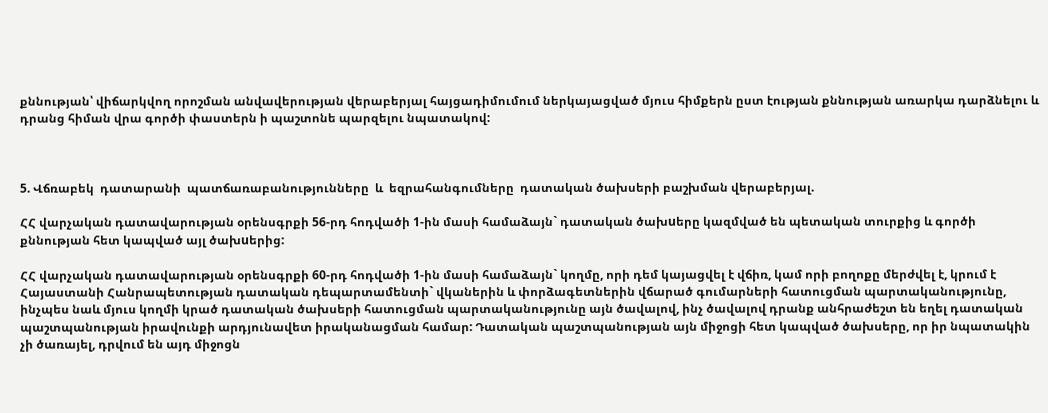քննության՝ վիճարկվող որոշման անվավերության վերաբերյալ հայցադիմումում ներկայացված մյուս հիմքերն ըստ էության քննության առարկա դարձնելու և դրանց հիման վրա գործի փաստերն ի պաշտոնե պարզելու նպատակով:



5. Վճռաբեկ  դատարանի  պատճառաբանությունները  և  եզրահանգումները  դատական ծախսերի բաշխման վերաբերյալ.

ՀՀ վարչական դատավարության օրենսգրքի 56-րդ հոդվածի 1-ին մասի համաձայն` դատական ծախuերը կազմված են պետական տուրքից և գործի քննության հետ կապված այլ ծախuերից:

ՀՀ վարչական դատավարության օրենսգրքի 60-րդ հոդվածի 1-ին մասի համաձայն` կողմը, որի դեմ կայացվել է վճիռ, կամ որի բողոքը մերժվել է, կրում է Հայաստանի Հանրապետության դատական դեպարտամենտի` վկաներին և փորձագետներին վճարած գումարների հատուցման պարտականությունը, ինչպես նաև մյուս կողմի կրած դատական ծախսերի հատուցման պարտականությունը այն ծավալով, ինչ ծավալով դրանք անհրաժեշտ են եղել դատական պաշտպանության իրավունքի արդյունավետ իրականացման համար: Դատական պաշտպանության այն միջոցի հետ կապված ծախսերը, որ իր նպատակին չի ծառայել, դրվում են այդ միջոցն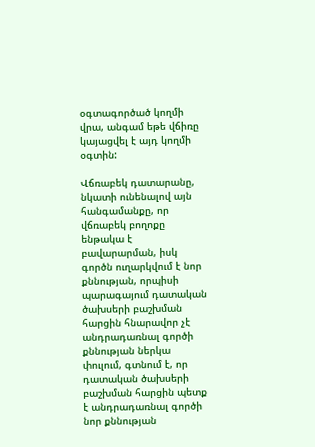օգտագործած կողմի վրա, անգամ եթե վճիռը կայացվել է այդ կողմի օգտին:

Վճռաբեկ դատարանը, նկատի ունենալով այն հանգամանքը, որ վճռաբեկ բողոքը ենթակա է բավարարման, իսկ գործն ուղարկվում է նոր քննության, որպիսի պարագայում դատական ծախսերի բաշխման հարցին հնարավոր չէ անդրադառնալ գործի քննության ներկա փուլում, գտնում է, որ դատական ծախսերի բաշխման հարցին պետք է անդրադառնալ գործի նոր քննության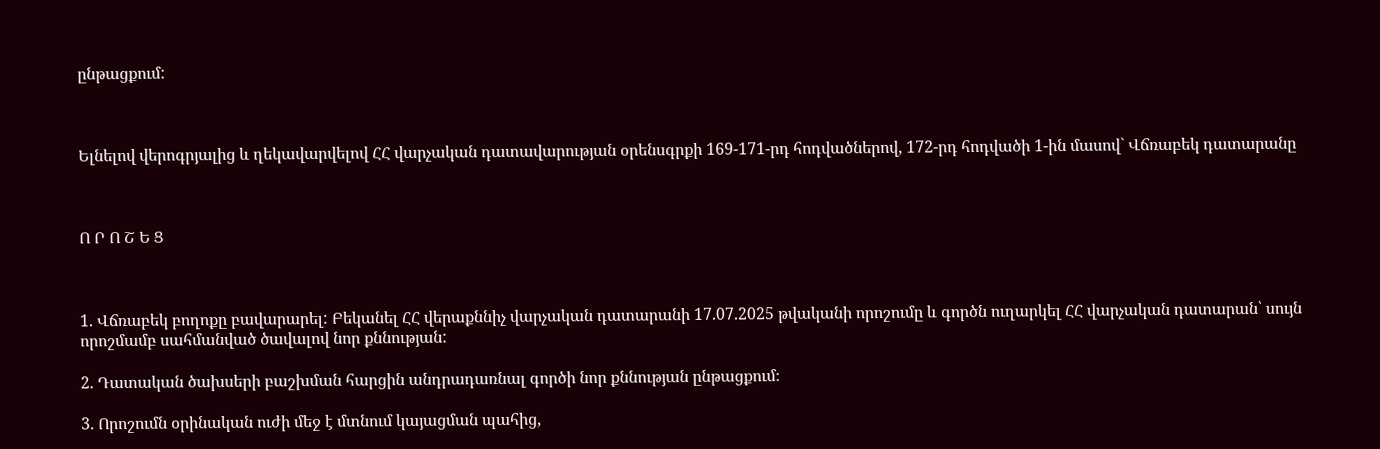ընթացքում:



Ելնելով վերոգրյալից և ղեկավարվելով ՀՀ վարչական դատավարության օրենսգրքի 169-171-րդ հոդվածներով, 172-րդ հոդվածի 1-ին մասով` Վճռաբեկ դատարանը



Ո Ր Ո Շ Ե Ց



1. Վճռաբեկ բողոքը բավարարել: Բեկանել ՀՀ վերաքննիչ վարչական դատարանի 17.07.2025 թվականի որոշումը և գործն ուղարկել ՀՀ վարչական դատարան՝ սույն որոշմամբ սահմանված ծավալով նոր քննության:

2. Դատական ծախսերի բաշխման հարցին անդրադառնալ գործի նոր քննության ընթացքում։

3. Որոշումն օրինական ուժի մեջ է մտնում կայացման պահից,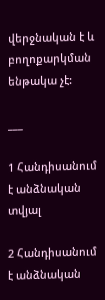վերջնական է և բողոքարկման ենթակա չէ:

___

1 Հանդիսանում է անձնական տվյալ

2 Հանդիսանում է անձնական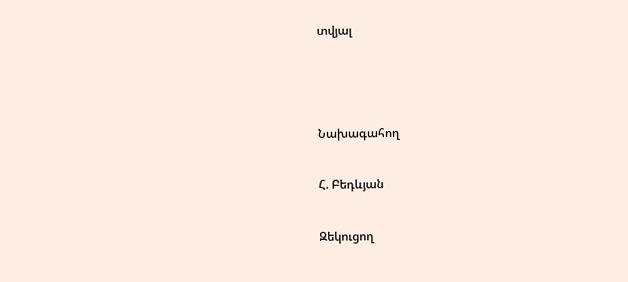տվյալ



Նախագահող

Հ. Բեդևյան

Զեկուցող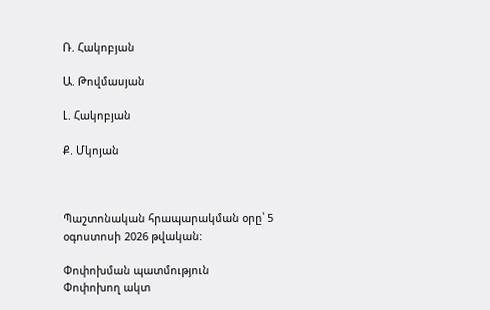Ռ. Հակոբյան

Ա. Թովմասյան

Լ. Հակոբյան

Ք. Մկոյան



Պաշտոնական հրապարակման օրը՝ 5 օգոստոսի 2026 թվական:

Փոփոխման պատմություն
Փոփոխող ակտ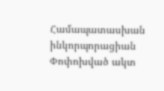Համապատասխան ինկորպորացիան
Փոփոխված ակտ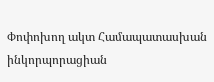Փոփոխող ակտ Համապատասխան ինկորպորացիան